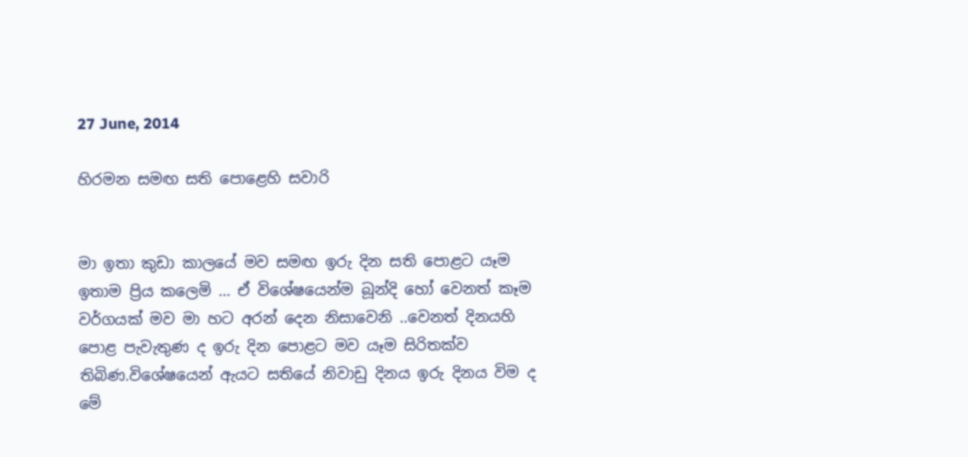27 June, 2014

හිරමන සමඟ සති පොළෙහි සවාරි


මා ඉතා කුඩා කාලයේ මව සමඟ ඉරු දින සති පොළට යෑම ඉතාම ප්‍රිය කලෙමි ... ඒ විශේෂයෙන්ම බූන්දි හෝ වෙනත් කෑම වර්ගයක් මව මා හට අරන් දෙන නිසාවෙනි ..වෙනත් දිනයහි පොළ පැවැතුණ ද ඉරු දින පොළට මව යෑම සිරිතක්ව තිබිණ.විශේෂයෙන් ඇයට සතියේ නිවාඩු දිනය ඉරු දිනය විම ද මේ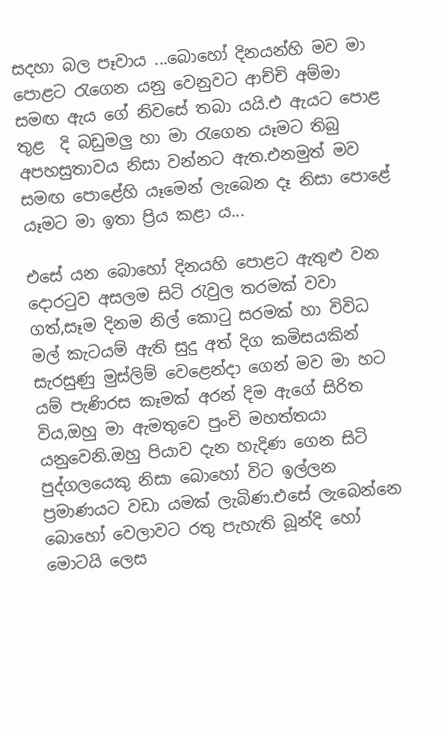සදහා බල පෑවාය ...බොහෝ දිනයන්හි මව මා පොළට රැගෙන යනු වෙනුවට ආච්චි අම්මා සමඟ ඇය ගේ නිවසේ තබා යයි.එ ඇයට පොළ තුළ  දි බඩුමලු හා මා රැගෙන යෑමට තිබු අපහසුතාවය නිසා වන්නට ඇත.එනමුත් මව සමඟ පොළේහි යෑමෙන් ලැබෙන දෑ නිසා පොළේ යෑමට මා ඉතා ප්‍රිය කළා ය...

එසේ යන බොහෝ දිනයහි පොළට ඇතුළු වන දොරටුව අසලම සිටි රැවුල තරමක් වවා ගත්,සෑම දිනම නිල් කොටු සරමක් හා විවිධ මල් කැටයම් ඇති සුදු අත් දිග කමිසයකින් සැරසුණු මුස්ලිම් වෙළෙන්දා ගෙන් මව මා හට යම් පැණිරස කෑමක් අරන් දිම ඇගේ සිරිත විය,ඔහු මා ඇමතුවෙ පුංචි මහත්තයා යනුවෙනි.ඔහු පියාව දැන හැදිණ ගෙන සිටි පුද්ගලයෙකු නිසා බොහෝ විට ඉල්ලන ප්‍රමාණයට වඩා යමක් ලැබිණ.එසේ ලැබෙන්නෙ බොහෝ වෙලාවට රතු පැහැති බූන්දි හෝ මොටයි ලෙස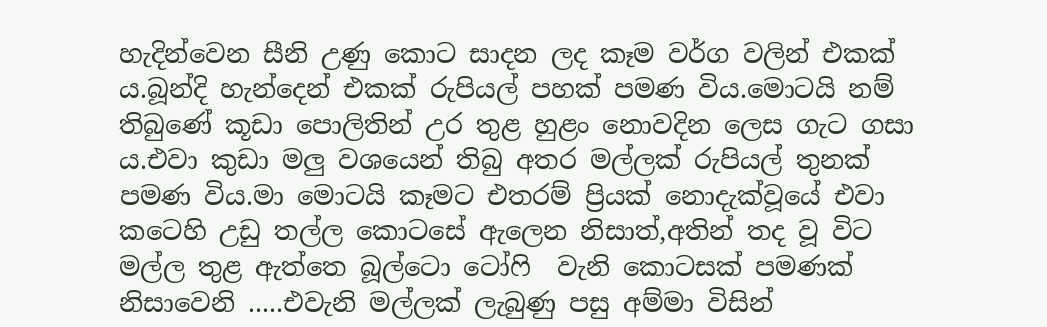හැදින්වෙන සීනි උණු කොට සාදන ලද කෑම වර්ග වලින් එකක් ය.බූන්දි හැන්දෙන් එකක් රුපියල් පහක් පමණ විය.මොටයි නම් තිබුණේ කූඩා පොලිතින් උර තුළ හුළං නොවදින ලෙස ගැට ගසා ය.එවා කුඩා මලු වශයෙන් තිබු අතර මල්ලක් රුපියල් තුනක් පමණ විය.මා මොටයි කෑමට එතරම් ප්‍රියක් නොදැක්වූයේ එවා කටෙහි උඩු තල්ල කොටසේ ඇලෙන නිසාත්,අතින් තද වූ විට මල්ල තුළ ඇත්තෙ බූල්ටො ටෝෆි  වැනි කොටසක් පමණක් නිසාවෙනි .....එවැනි මල්ලක් ලැබුණු පසු අම්මා විසින්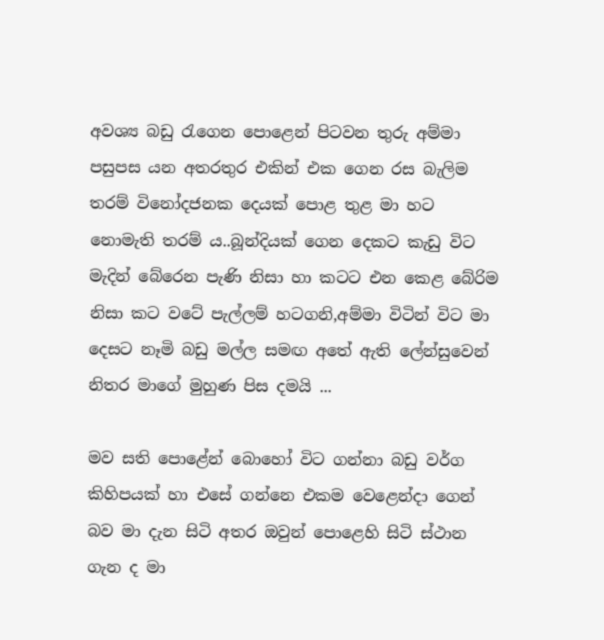අවශ්‍ය බඩු රැගෙන පොළෙන් පිටවන තුරු අම්මා පසුපස යන අතරතුර එකින් එක ගෙන රස බැලිම තරම් විනෝදජනක දෙයක් පොළ තුළ මා හට නොමැති තරම් ය..බූන්දියක් ගෙන දෙකට කැඩු විට මැදින් බේරෙන පැණි නිසා හා කටට එන කෙළ බේරිම නිසා කට වටේ පැල්ලම් හටගනි,අම්මා විටින් විට මා දෙසට නෑමි බඩු මල්ල සමඟ අතේ ඇති ලේන්සුවෙන් නිතර මාගේ මුහුණ පිස දමයි ...

මව සති පොළේන් බොහෝ විට ගන්නා බඩු වර්ග කිහිපයක් හා එසේ ගන්නෙ එකම වෙළෙන්දා ගෙන් බව මා දැන සිටි අතර ඔවුන් පොළෙහි සිටි ස්ථාන ගැන ද මා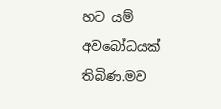හට යම් අවබෝධයක් තිබිණ.මව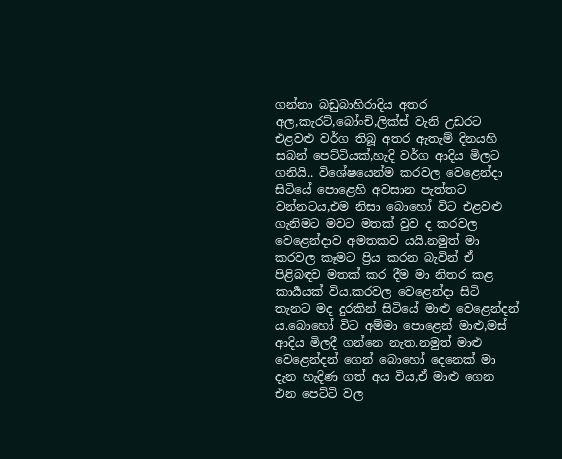ගන්නා බඩුබාහිරාදිය අතර අල,කැරට්,බෝංචි,ලික්ස් වැනි උඩරට එළවළු වර්ග තිබූ අතර ඇතැම් දිනයහි සබන් පෙට්ටියක්,හැදි වර්ග ආදිය මිලට ගනියි.. විශේෂයෙන්ම කරවල වෙළෙන්දා සිටියේ පොළෙහි අවසාන පැත්තට වන්නටය,එම නිසා බොහෝ විට එළවළු ගැනිමට මවට මතක් වුව ද කරවල වෙළෙන්දාව අමතකව යයි.නමුත් මා කරවල කෑමට ප්‍රිය කරන බැවින් ඒ පිළිබඳව මතක් කර දීම මා නිතර කළ කාර්‍යයක් විය.කරවල වෙළෙන්දා සිටි තැනට මද දුරකින් සිටියේ මාළු වෙළෙන්දන් ය.බොහෝ විට අම්මා පොළෙන් මාළු,මස් ආදිය මිලදී ගන්නෙ නැත.නමුත් මාළු වෙළෙන්දන් ගෙන් බොහෝ දෙනෙක් මා දැන හැදිණ ගත් අය විය,ඒ මාළු ගෙන එන පෙට්ටි වල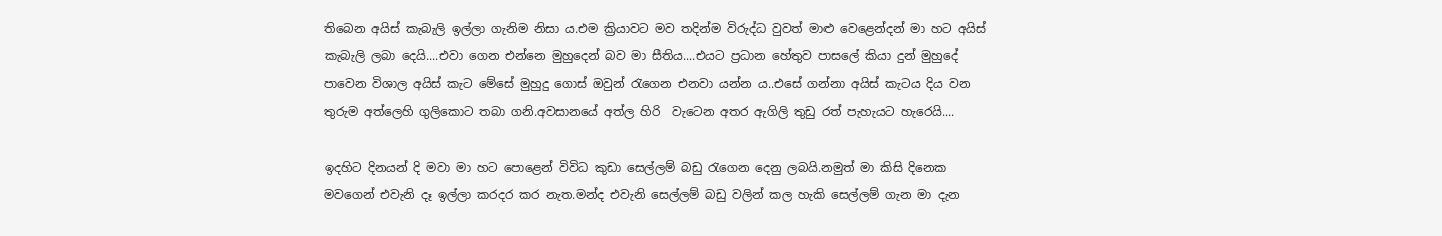තිබෙන අයිස් කැබැලි ඉල්ලා ගැනිම නිසා ය.එම ක්‍රියාවට මව තදින්ම විරුද්ධ වුවත් මාළු වෙළෙන්දන් මා හට අයිස් කැබැලි ලබා දෙයි....එවා ගෙන එන්නෙ මුහුදෙන් බව මා සීතිය....එයට ප්‍රධාන හේතුව පාසලේ කියා දුන් මුහුදේ පාවෙන විශාල අයිස් කැට මේසේ මුහුදු ගොස් ඔවුන් රැගෙන එනවා යන්න ය..එසේ ගන්නා අයිස් කැටය දිය වන තුරුම අත්ලෙහි ගුලිකොට තබා ගනි.අවසානයේ අත්ල හිරි  වැටෙන අතර ඇගිලි තුඩු රත් පැහැයට හැරෙයි....

ඉදහිට දිනයන් දි මවා මා හට පොළෙන් විවිධ කුඩා සෙල්ලම් බඩු රැගෙන දෙනු ලබයි.නමුත් මා කිසි දිනෙක මවගෙන් එවැනි දෑ ඉල්ලා කරදර කර නැත.මන්ද එවැනි සෙල්ලම් බඩු වලින් කල හැකි සෙල්ලම් ගැන මා දැන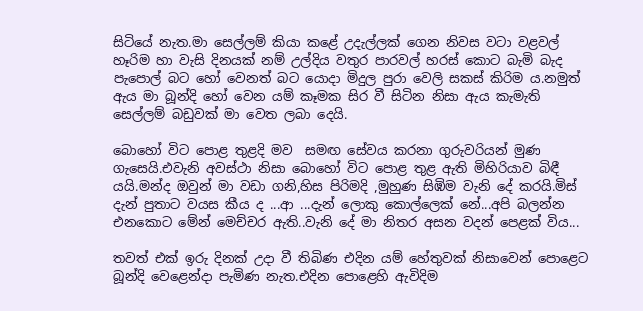සිටියේ නැත.මා සෙල්ලම් කියා කළේ උදැල්ලක් ගෙන නිවස වටා වළවල් හෑරිම හා වැසි දිනයක් නම් උල්දිය වතුර පාරවල් හරස් කොට බැමි බැද පැපොල් බට හෝ වෙනත් බට යොදා මිදුල පුරා වෙලි සකස් කිරිම ය.නමුත් ඇය මා බූන්දි හෝ වෙන යම් කෑමක සිර වී සිටින නිසා ඇය කැමැති සෙල්ලම් බඩුවක් මා වෙත ලබා දෙයි.

බොහෝ විට පොළ තුළදි මව  සමඟ සේවය කරනා ගුරුවරියන් මුණ ගැසෙයි.එවැනි අවස්ථා නිසා බොහෝ විට පොළ තුළ ඇති මිහිරියාව බිඳී යයි.මන්ද ඔවුන් මා වඩා ගනි,හිස පිරිමදි ,මුහුණ සිඹිම වැනි දේ කරයි.මිස් දැන් පුතාට වයස කීය ද ...ආ ...දැන් ලොකු කොල්ලෙක් නේ...අපි බලන්න එනකොට මේන් මෙච්චර ඇති..වැනි දේ මා නිතර අසන වදන් පෙළක් විය...

තවත් එක් ඉරු දිනක් උදා වී තිබිණ එදින යම් හේතුවක් නිසාවෙන් පොළෙට බූන්දි වෙළෙන්දා පැමිණ නැත.එදින පොළෙහි ඇවිදිම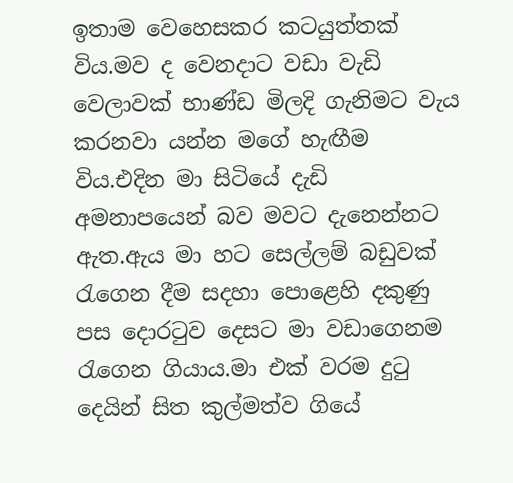ඉතාම වෙහෙසකර කටයුත්තක් විය.මව ද වෙනදාට වඩා වැඩි වෙලාවක් භාණ්ඩ මිලදි ගැනිමට වැය කරනවා යන්න මගේ හැඟීම විය.එදින මා සිටියේ දැඩි අමනාපයෙන් බව මවට දැනෙන්නට ඇත.ඇය මා හට සෙල්ලම් බඩුවක් රැගෙන දීම සදහා පොළෙහි දකුණු පස දොරටුව දෙසට මා වඩාගෙනම රැගෙන ගියාය.මා එක් වරම දුටු දෙයින් සිත කුල්මත්ව ගියේ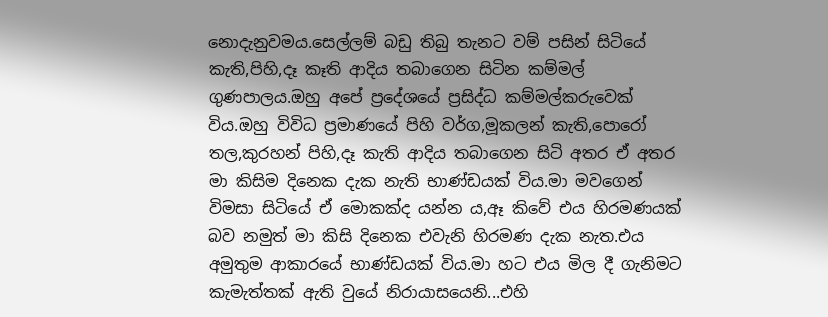නොදැනුවමය.සෙල්ලම් බඩු තිබු තැනට වම් පසින් සිටියේ කැති,පිහි,දෑ කෑති ආදිය තබාගෙන සිටින කම්මල් ගුණපාලය.ඔහු අපේ ප්‍රදේශයේ ප්‍රසිද්ධ කම්මල්කරුවෙක් විය.ඔහු විවිධ ප්‍රමාණයේ පිහි වර්ග,මූකලන් කැති,පොරෝ තල,කුරහන් පිහි,දෑ කැති ආදිය තබාගෙන සිටි අතර ඒ අතර මා කිසිම දිනෙක දැක නැති භාණ්ඩයක් විය.මා මවගෙන් විමසා සිටියේ ඒ මොකක්ද යන්න ය,ඈ කිවේ එය හිරමණයක් බව නමුත් මා කිසි දිනෙක එවැනි හිරමණ දැක නැත.එය අමුතුම ආකාරයේ භාණ්ඩයක් විය.මා හට එය මිල දී ගැනිමට කැමැත්තක් ඇති වුයේ නිරායාසයෙනි...එහි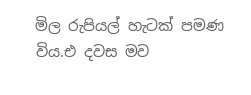මිල රුපියල් හැටක් පමණ විය.එ දවස මව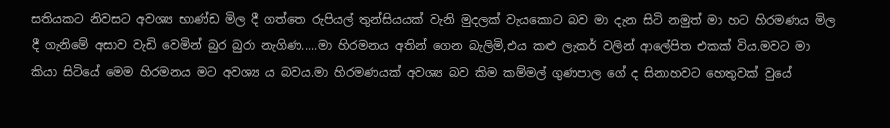සතියකට නිවසට අවශ්‍ය භාණ්ඩ මිල දී ගත්තෙ රුපියල් තුන්සියයක් වැනි මුදලක් වැයකොට බව මා දැන සිටි නමුත් මා හට හිරමණය මිල දී ගැනිමේ අසාව වැඩි වෙමින් බුර බුරා නැගිණ.....මා හිරමනය අතින් ගෙන බැලිමි,එය කළු ලැකර් වලින් ආලේපිත එකක් විය.මවට මා කියා සිටියේ මෙම හිරමනය මට අවශ්‍ය ය බවය.මා හිරමණයක් අවශ්‍ය බව කිම කම්මල් ගුණපාල ගේ ද සිනාහවට හෙතුවක් වුයේ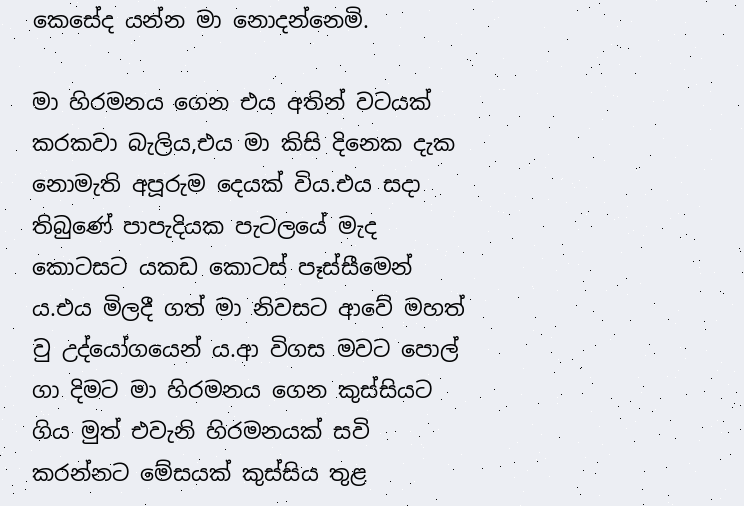කෙසේද යන්න මා නොදන්නෙමි.

මා හිරමනය ගෙන එය අතින් වටයක් කරකවා බැලිය,එය මා කිසි දිනෙක දැක නොමැති අපූරුම දෙයක් විය.එය සදා තිබුණේ පාපැදියක පැටලයේ මැද කොටසට යකඩ කොටස් පෑස්සීමෙන් ය.එය මිලදී ගත් මා නිවසට ආවේ මහත් වු උද්යෝගයෙන් ය.ආ විගස මවට පොල් ගා දිමට මා හිරමනය ගෙන කුස්සියට ගිය මුත් එවැනි හිරමනයක් සවි කරන්නට මේසයක් කුස්සිය තුළ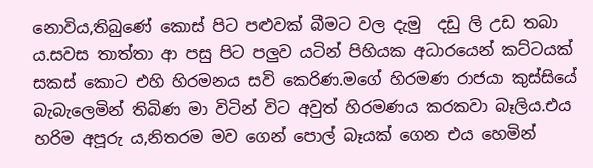නොවිය,තිබුණේ කොස් පිට පළුවක් බීමට වල දැමු  දඩු ලි උඩ තබා ය.සවස තාත්තා ආ පසු පිට පලුව යටින් පිහියක අධාරයෙන් කට්ටයක් සකස් කොට එහි හිරමනය සවි කෙරිණ.මගේ හිරමණ රාජයා කුස්සියේ බැබැලෙමින් තිබිණ මා විටින් විට අවුත් හිරමණය කරකවා බෑලිය.එය හරිම අපූරු ය,නිතරම මව ගෙන් පොල් බෑයක් ගෙන එය හෙමින්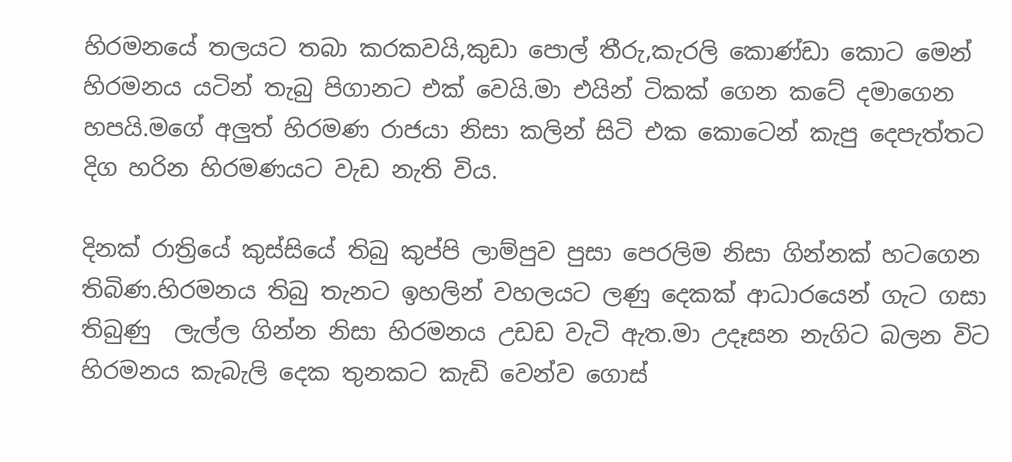හිරමනයේ තලයට තබා කරකවයි,කුඩා පොල් තීරු,කැරලි කොණ්ඩා කොට මෙන් හිරමනය යටින් තැබු පිගානට එක් වෙයි.මා එයින් ටිකක් ගෙන කටේ දමාගෙන හපයි.මගේ අලුත් හිරමණ රාජයා නිසා කලින් සිටි එක කොටෙන් කැපු දෙපැත්තට දිග හරින හිරමණයට වැඩ නැති විය.

දිනක් රාත්‍රියේ කුස්සියේ තිබු කුප්පි ලාම්පුව පුසා පෙරලිම නිසා ගින්නක් හටගෙන තිබිණ.හිරමනය තිබු තැනට ඉහලින් වහලයට ලණු දෙකක් ආධාරයෙන් ගැට ගසා තිබුණු  ලැල්ල ගින්න නිසා හිරමනය උඩඩ වැටි ඇත.මා උදෑසන නැගිට බලන විට හිරමනය කැබැලි දෙක තුනකට කැඩි වෙන්ව ගොස්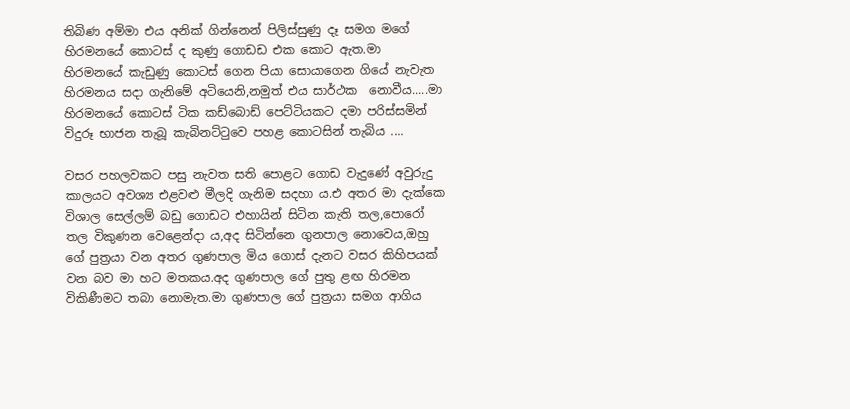තිබිණ අම්මා එය අනික් ගින්නෙන් පිලිස්සුණු දෑ සමග මගේ හිරමනයේ කොටස් ද කුණු ගොඩඩ එක කොට ඇත.මා හිරමනයේ කැඩුණු කොටස් ගෙන පියා සොයාගෙන ගියේ නැවැත හිරමනය සදා ගැනිමේ අටියෙනි,නමුත් එය සාර්ථක  නොවීය.....මා හිරමනයේ කොටස් ටික කඩ්බොඩ් පෙට්ටියකට දමා පරිස්සමින් විදුරූ භාජන තැබූ කැබිනට්ටුවෙ පහළ කොටසින් තැබිය ....

වසර පහලවකට පසු නැවත සති පොළට ගොඩ වැදුණේ අවුරුදු කාලයට අවශ්‍ය එළවළු මීලදි ගැනිම සදහා ය.එ අතර මා දැක්කෙ විශාල සෙල්ලම් බඩු ගොඩට එහායින් සිටින කැති තල,පොරෝ තල විකුණන වෙළෙන්දා ය,අද සිටින්නෙ ගුනපාල නොවෙය,ඔහු ගේ පුත්‍රයා වන අතර ගුණපාල මිය ගොස් දැනට වසර කිහිපයක් වන බව මා හට මතකය.අද ගුණපාල ගේ පුතු ළඟ හිරමන විකිණීමට තබා නොමැත.මා ගුණපාල ගේ පුත්‍රයා සමග ආගිය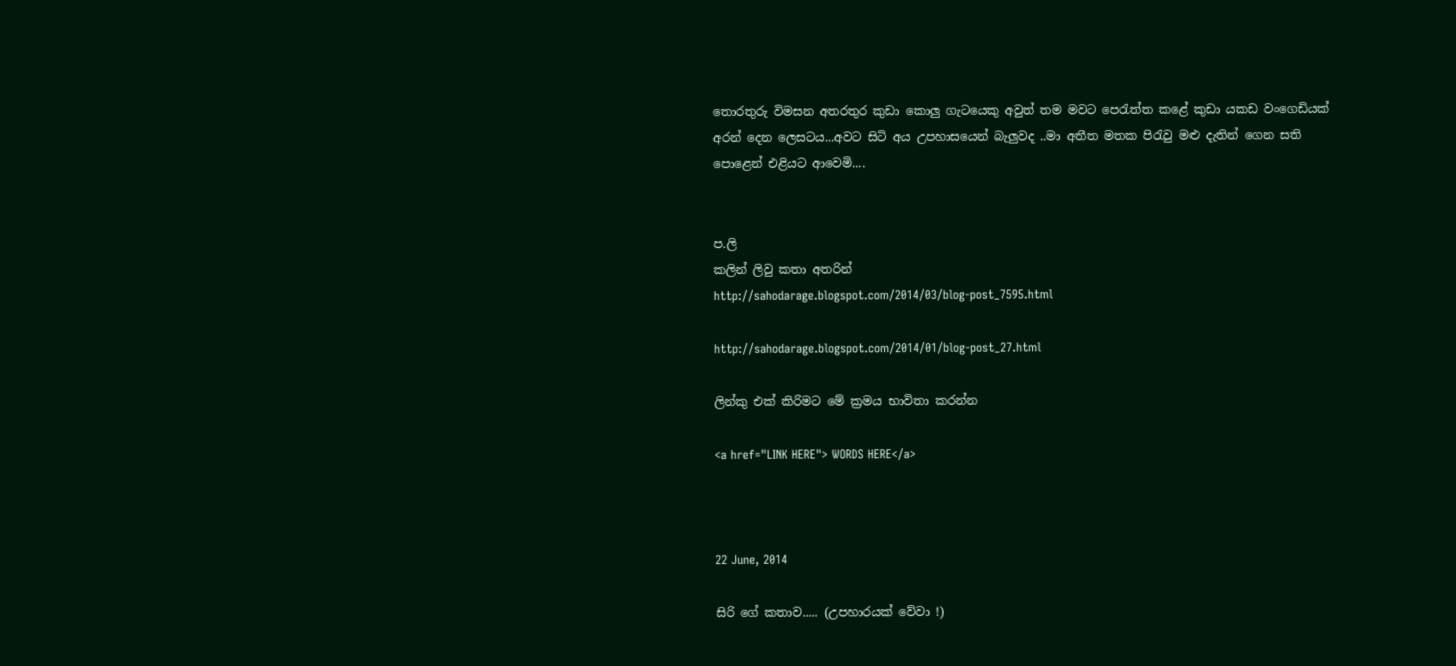තොරතුරු විමසන අතරතුර කුඩා කොලු ගැටයෙකු අවුත් තම මවට පෙරැත්ත කළේ කුඩා යකඩ වංගෙඩියක් අරන් දෙන ලෙසටය...අවට සිටි අය උපහාසයෙන් බැලුවද ..මා අතීත මතක පිරැවු මළු දැතින් ගෙන සති පොළෙන් එළියට ආවෙමි....


ප.ලි
කලින් ලිවු කතා අතරින්
http://sahodarage.blogspot.com/2014/03/blog-post_7595.html

http://sahodarage.blogspot.com/2014/01/blog-post_27.html

ලින්කු එක් කිරිමට මේ ක්‍රමය භාවිතා කරන්න

<a href="LINK HERE"> WORDS HERE</a>



22 June, 2014

සිරි ගේ කතාව..... (උපහාරයක් වේවා !)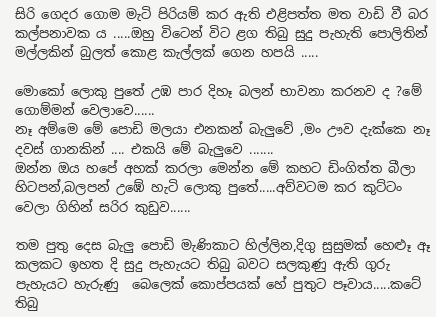සිරි ගෙදර ගොම මැටි පිරියම් කර ඇති එළිපත්ත මත වාඩි වී බර කල්පනාවක ය .....ඔහු විටෙන් විට ළග තිබු සුදු පැහැති පොලිතින් මල්ලකින් බුලත් කොළ කැල්ලක් ගෙන හපයි .....

මොකෝ ලොකු පුතේ උඹ පාර දිහෑ බලන් භාවනා කරනව ද ?මේ ගොම්මන් වෙලාවෙ......
නෑ අම්මෙ මේ පොඩි මලයා එනකන් බැලුවේ ,මං ඌව දැක්කෙ නෑ දවස් ගානකින් .... එකයි මේ බැලුවෙ .......
ඔන්න ඔය හපේ අහක් කරලා මෙන්න මේ කහට ඩිංගිත්ත බීලා හිටපන්,බලපන් උඹේ හැටි ලොකු පුතේ.....අව්වටම කර කුට්ටං වෙලා ගිහින් සරිර කුඩුව......

තම පුතු දෙස බැලු පොඩි මැණිකාට හිල්ලින,දිගු සුසුමක් හෙළූ ඈ කලකට ඉහත දි සුදු පැහැයට තිබු බවට සලකුණු ඇති ගුරු පැහැයට හැරුණු  බෙලෙක් කොප්පයක් හේ පුතුට පෑවාය.....කටේ තිබු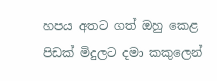හපය අතට ගත් ඔහු කෙළ පිඩක් මිදුලට දමා කකුලෙන්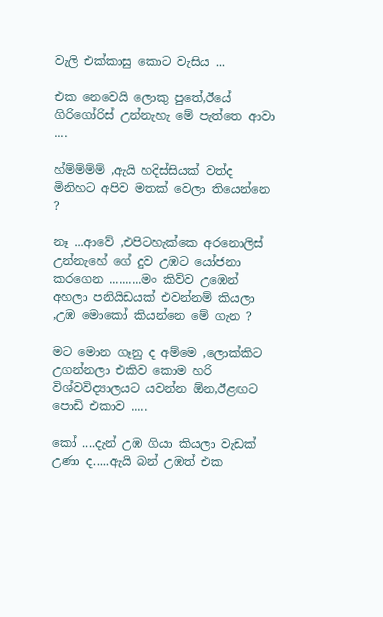වැලි එක්කාසු කොට වැසිය ...

එක නෙවෙයි ලොකු පුතේ,ඊයේ ගිරිගෝරිස් උන්නැහැ මේ පැත්තෙ ආවා ....

හ්ම්ම්ම්ම් ,ඇයි හදිස්සියක් වත්ද මිනිහට අපිව මතක් වෙලා තියෙන්නෙ ?

නෑ ...ආවේ ,එපිටහැක්කෙ අරනොලිස් උන්නැහේ ගේ දුව උඹට යෝජනා කරගෙන ..........මං කිව්ව උඹෙන් අහලා පනියිඩයක් එවන්නම් කියලා ,උඹ මොකෝ කියන්නෙ මේ ගැන ?

මට මොන ගෑනු ද අම්මෙ ,ලොක්කිට උගන්නලා එකිව කොම හරි විශ්වවිද්‍යාලයට යවන්න ඕන,ඊළඟට පොඩි එකාව .....

කෝ ....දැන් උඹ ගියා කියලා වැඩක් උණා ද.....ඇයි බන් උඹත් එක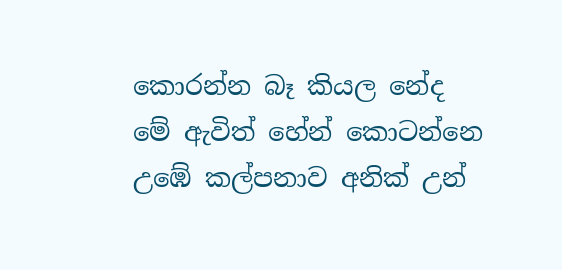කොරන්න බෑ කියල නේද මේ ඇවිත් හේන් කොටන්නෙ උඹේ කල්පනාව අනික් උන්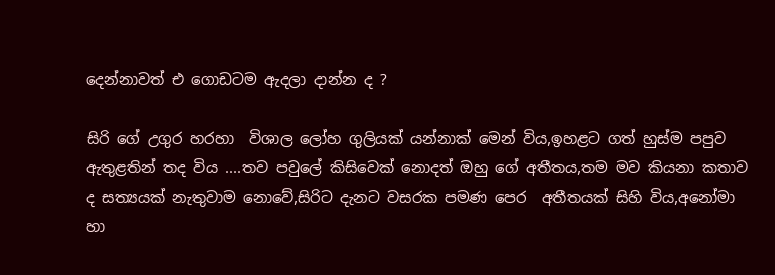දෙන්නාවත් එ ගොඩටම ඇදලා දාන්න ද ?

සිරි ගේ උගුර හරහා  විශාල ලෝහ ගුලියක් යන්නාක් මෙන් විය,ඉහළට ගත් හුස්ම පපුව ඇතුළතින් තද විය ....තව පවුලේ කිසිවෙක් නොදත් ඔහු ගේ අතීතය,තම මව කියනා කතාව ද සත්‍යයක් නැතුවාම නොවේ,සිරිට දැනට වසරක පමණ පෙර  අතීතයක් සිහි විය,අනෝමා හා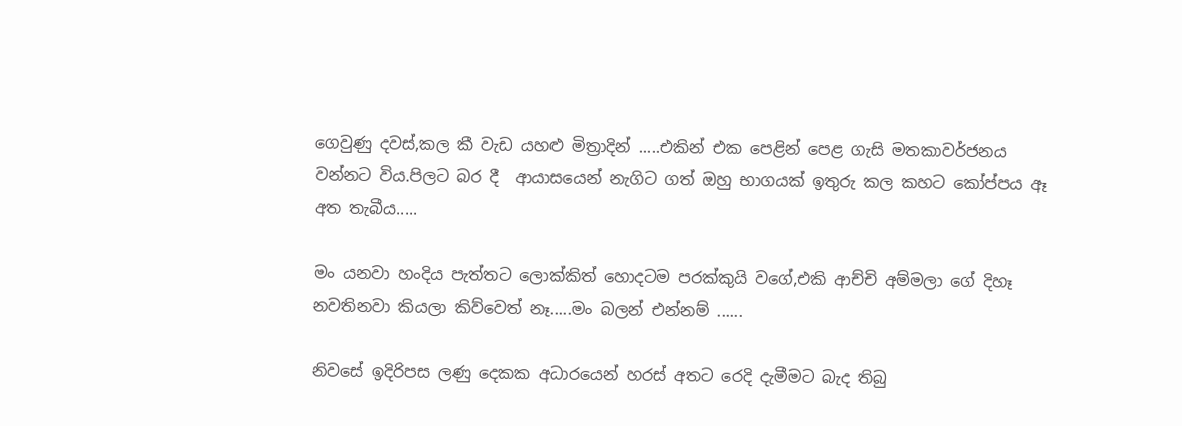ගෙවුණු දවස්,කල කී වැඩ යහළු මිත්‍රාදින් .....එකින් එක පෙළින් පෙළ ගැසි මතකාවර්ජනය වන්නට විය.පිලට බර දී  ආයාසයෙන් නැගිට ගත් ඔහු භාගයක් ඉතුරු කල කහට කෝප්පය ඈ අත තැබීය.....

මං යනවා හංදිය පැත්තට ලොක්කිත් හොදටම පරක්කුයි වගේ,එකි ආච්චි අම්මලා ගේ දිහෑ නවතිනවා කියලා කිව්වෙත් නෑ.....මං බලන් එන්නම් ......

නිවසේ ඉදිරිපස ලණු දෙකක අධාරයෙන් හරස් අතට රෙදි දැමීමට බැද තිබු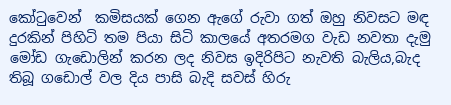කෝටුවෙන්  කමිසයක් ගෙන ඇගේ රුවා ගත් ඔහු නිවසට මඳ දුරකින් පිහිටි තම පියා සිටි කාලයේ අතරමග වැඩ නවතා දැමු මෝඩ ගැඩොලින් කරන ලද නිවස ඉදිරිපිට නැවති බැලිය,බැද තිබූ ගඩොල් වල දිය පාසි බැදි සවස් හිරු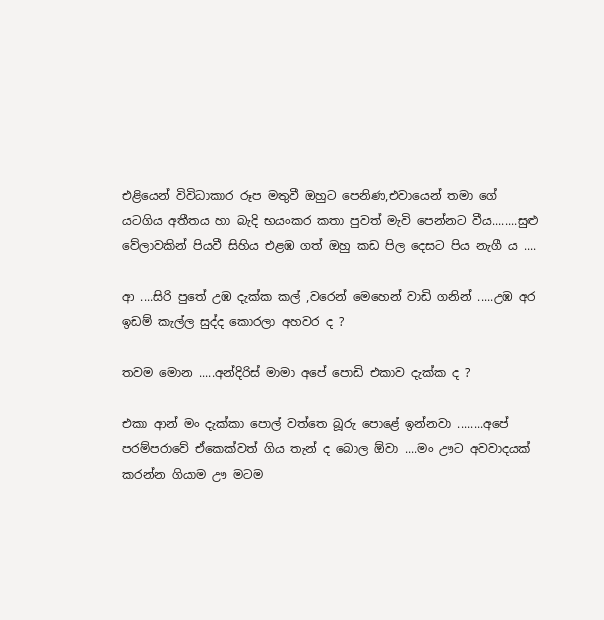එළියෙන් විවිධාකාර රූප මතුවී ඔහුට පෙනිණ,එවායෙන් තමා ගේ යටගිය අතීතය හා බැදි භයංකර කතා පුවත් මැවි පෙන්නට වීය........සුළු වේලාවකින් පියවී සිහිය එළඹ ගත් ඔහු කඩ පිල දෙසට පිය නැගී ය ....

ආ ....සිරි පුතේ උඹ දැක්ක කල් ,වරෙන් මෙහෙන් වාඩි ගනින් .....උඹ අර ඉඩම් කැල්ල සුද්ද කොරලා අහවර ද ?

තවම මොන .....අන්දිරිස් මාමා අපේ පොඩි එකාව දැක්ක ද ?

එකා ආන් මං දැක්කා පොල් වත්තෙ බූරු පොළේ ඉන්නවා ........අපේ පරම්පරාවේ ඒකෙක්වත් ගිය තැන් ද බොල ඕවා ....මං ඌට අවවාදයක් කරන්න ගියාම ඌ මටම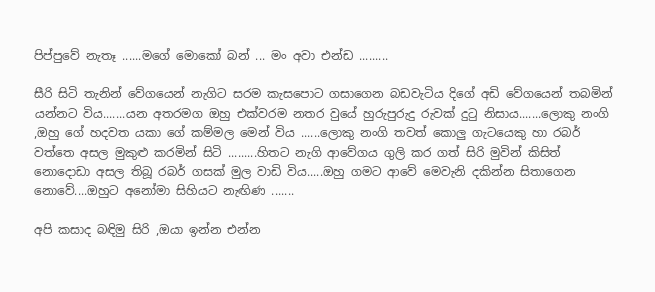පිප්පුවේ නැතෑ ......මගේ මොකෝ බන් ... මං අවා එන්ඩ .........

සීරි සිටි තැනින් වේගයෙන් නැගිට සරම කැසපොට ගසාගෙන බඩවැටිය දිගේ අඩි වේගයෙන් තබමින් යන්නට විය.......යන අතරමග ඔහු එක්වරම නතර වුයේ හුරුපුරුදු රුවක් දුටු නිසාය.......ලොකු නංගි ,ඔහු ගේ හදවත යකා ගේ කම්මල මෙන් විය ......ලොකු නංගි තවත් කොලු ගැටයෙකු හා රබර් වත්තෙ අසල මුකුළු කරමින් සිටි .........හිතට නැගි ආවේගය ගුලි කර ගත් සිරි මුවින් කිසිත් නොදොඩා අසල තිබූ රබර් ගසක් මුල වාඩි විය.....ඔහු ගමට ආවේ මෙවැනි දකින්න සිතාගෙන නොවේ....ඔහුට අනෝමා සිහියට නැඟිණ .......

අපි කසාද බඳිමු සිරි ,ඔයා ඉන්න එන්න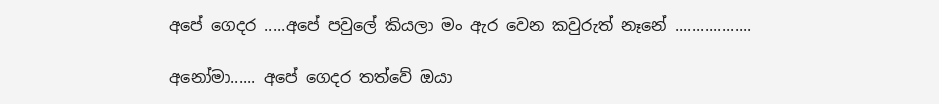අපේ ගෙදර .....අපේ පවුලේ කියලා මං ඇර වෙන කවුරුත් නෑනේ ..................

අනෝමා...... අපේ ගෙදර තත්වේ ඔයා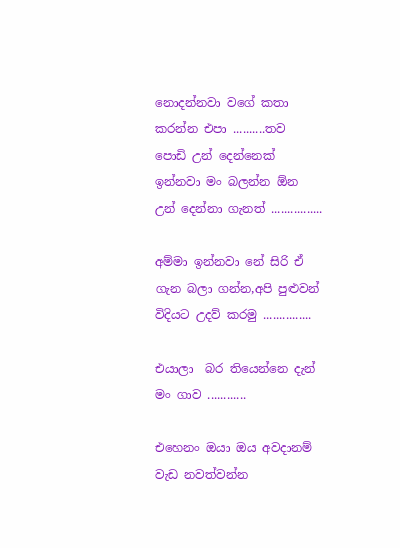නොදන්නවා වගේ කතා කරන්න එපා ..........තව පොඩි උන් දෙන්නෙක් ඉන්නවා මං බලන්න ඕන උන් දෙන්නා ගැනත් ................

අම්මා ඉන්නවා නේ සිරි ඒ ගැන බලා ගන්න,අපි පුළුවන් විදියට උදව් කරමු ...............

එයාලා  බර තියෙන්නෙ දැන් මං ගාව ............

එහෙනං ඔයා ඔය අවදානම් වැඩ නවත්වන්න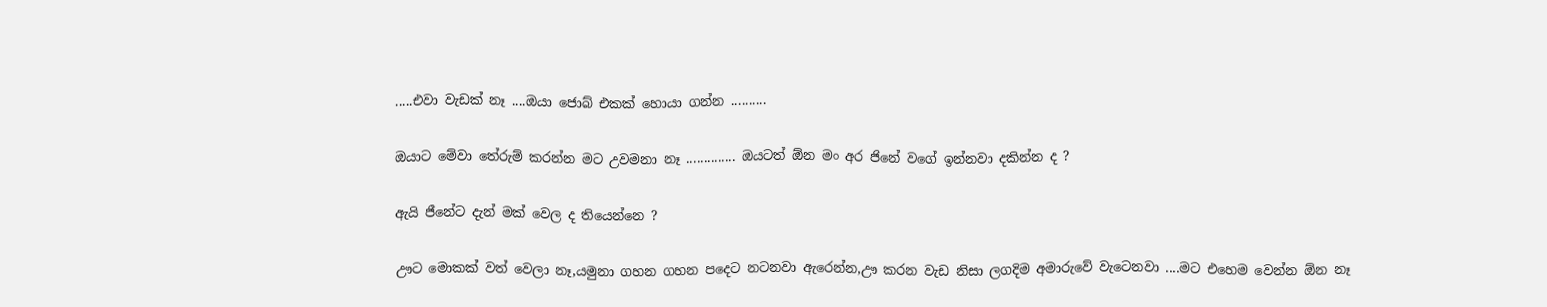.....එවා වැඩක් නෑ ....ඔයා ජොබ් එකක් හොයා ගන්න ..........

ඔයාට මේවා තේරුම් කරන්න මට උවමනා නෑ .............. ඔයටත් ඕන මං අර ජිනේ වගේ ඉන්නවා දකින්න ද ?

ඇයි ජීනේට දැන් මක් වෙල ද තියෙන්නෙ ?

ඌට මොකක් වත් වෙලා නෑ,යමුනා ගහන ගහන පදෙට නටනවා ඇරෙන්න,ඌ කරන වැඩ නිසා ලගදිම අමාරුවේ වැටෙනවා ....මට එහෙම වෙන්න ඕන නෑ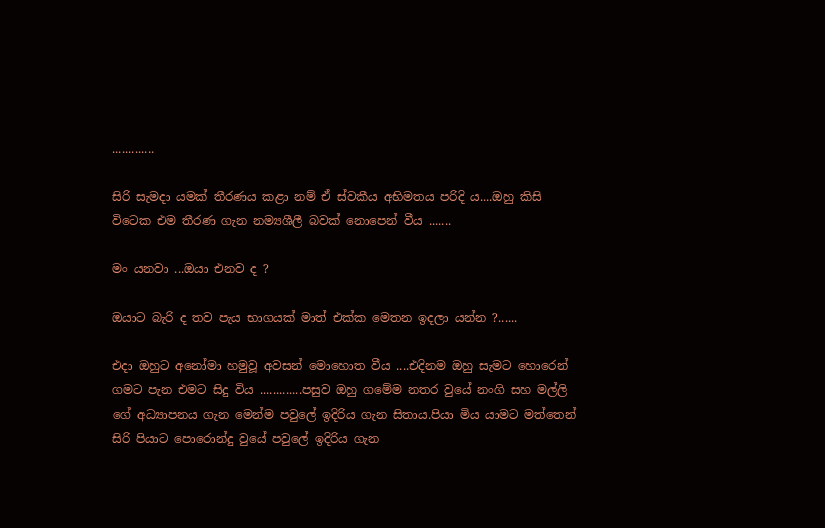.............

සිරි සැමදා යමක් තීරණය කළා නම් ඒ ස්වකීය අභිමතය පරිදි ය....ඔහු කිසි විටෙක එම තීරණ ගැන නම්‍යශීලී බවක් නොපෙන් වීය .......

මං යනවා ...ඔයා එනව ද ?

ඔයාට බැරි ද තව පැය භාගයක් මාත් එක්ක මෙතන ඉදලා යන්න ?......

එදා ඔහුට අනෝමා හමුවූ අවසන් මොහොත වීය ....එදිනම ඔහු සැමට හොරෙන් ගමට පැන එමට සිදු විය .............පසුව ඔහු ගමේම නතර වුයේ නංගි සහ මල්ලි ගේ අධ්‍යාපනය ගැන මෙන්ම පවුලේ ඉදිරිය ගැන සිතාය.පියා මිය යාමට මත්තෙන් සිරි පියාට පොරොන්දු වුයේ පවුලේ ඉදිරිය ගැන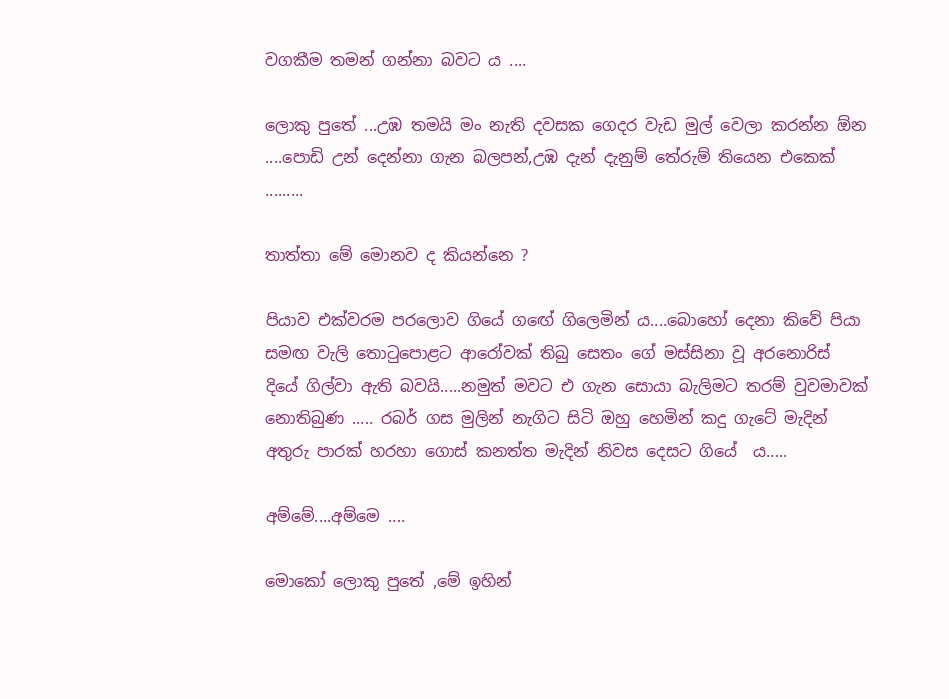වගකීම තමන් ගන්නා බවට ය ....

ලොකු පුතේ ...උඹ තමයි මං නැති දවසක ගෙදර වැඩ මුල් වෙලා කරන්න ඕන ....පොඩි උන් දෙන්නා ගැන බලපන්,උඹ දැන් දැනුම් තේරුම් තියෙන එකෙක් .........

තාත්තා මේ මොනව ද කියන්නෙ ?

පියාව එක්වරම පරලොව ගියේ ගඟේ ගිලෙමින් ය....බොහෝ දෙනා කිවේ පියා සමඟ වැලි තොටුපොළට ආරෝවක් තිබු සෙතං ගේ මස්සිනා වූ අරනොරිස් දියේ ගිල්වා ඇති බවයි.....නමුත් මවට එ ගැන සොයා බැලිමට තරම් වුවමාවක් නොතිබුණ ..... රබර් ගස මුලින් නැගිට සිටි ඔහු හෙමින් කදු ගැටේ මැදින් අතුරු පාරක් හරහා ගොස් කනත්ත මැදින් නිවස දෙසට ගියේ  ය.....

අම්මේ....අම්මෙ ....

මොකෝ ලොකු පුතේ ,මේ ඉහින්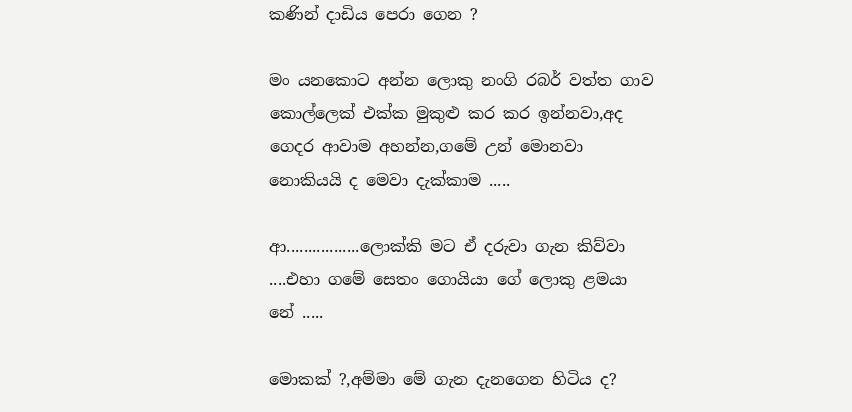කණින් දාඩිය පෙරා ගෙන ?

මං යනකොට අන්න ලොකු නංගි රබර් වත්ත ගාව කොල්ලෙක් එක්ක මුකුළු කර කර ඉන්නවා,අද ගෙදර ආවාම අහන්න,ගමේ උන් මොනවා නොකියයි ද මෙවා දැක්කාම .....

ආ.................ලොක්කි මට ඒ දරුවා ගැන කිව්වා ....එහා ගමේ සෙතං ගොයියා ගේ ලොකු ළමයා නේ .....

මොකක් ?,අම්මා මේ ගැන දැනගෙන හිටිය ද?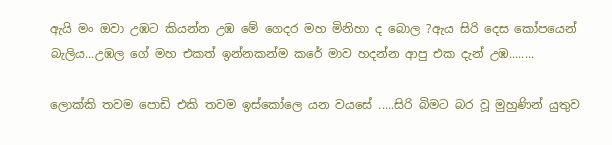ඇයි මං ඔවා උඹට කියන්න උඹ මේ ගෙදර මහ මිනිහා ද බොල ?ඇය සිරි දෙස කෝපයෙන් බැලිය...උඹල ගේ මහ එකත් ඉන්නකන්ම කරේ මාව හදන්න ආපු එක දැන් උඹ........

ලොක්කි තවම පොඩි එකි තවම ඉස්කෝලෙ යන වයසේ .....සිරි බිමට බර වූ මුහුණින් යුතුව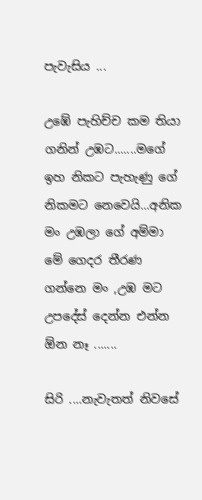පැවැසිය ...

උඹේ පැහිච්ච කම තියා ගනින් උඹට.......මගේ ඉහ නිකට පැහැණු ගේ නිකමට නෙවෙයි...අනික මං උඹලා ගේ අම්මා මේ ගෙදර තීරණ ගන්නෙ මං ,උඹ මට උපදේස් දෙන්න එන්න ඕන නෑ .......

සිරි ....නැවැතත් නිවසේ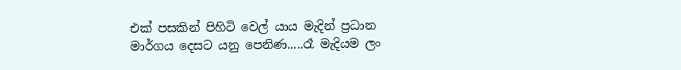එක් පසකින් පිහිටි වෙල් යාය මැදින් ප්‍රධාන මාර්ගය දෙසට යනු පෙනිණ.....රෑ මැදියම ලං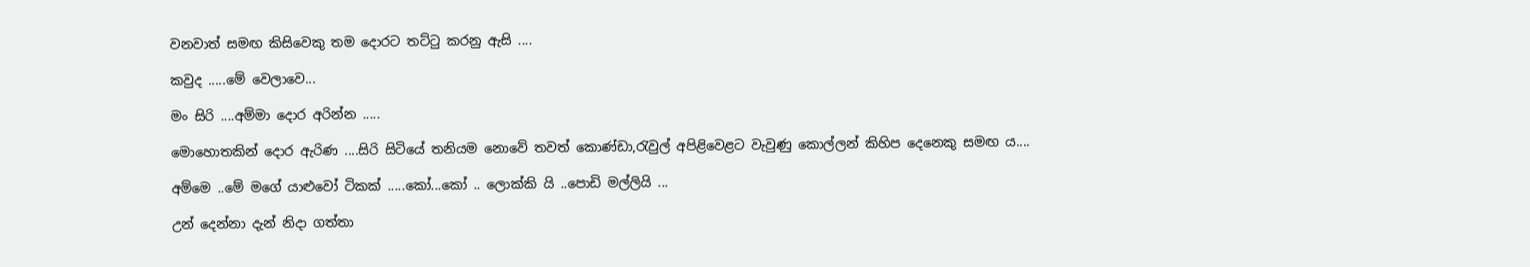වනවාත් සමඟ කිසිවෙකු තම දොරට තට්ටු කරනු ඇසි ....

කවුද .....මේ වෙලාවෙ...

මං සිරි ....අම්මා දොර අරින්න .....

මොහොතකින් දොර ඇරිණ ....සිරි සිටියේ තනියම නොවේ තවත් කොණ්ඩා,රැවුල් අපිළිවෙළට වැවුණු කොල්ලන් කිහිප දෙනෙකු සමඟ ය....

අම්මෙ ..මේ මගේ යාළුවෝ ටිකක් .....කෝ...කෝ .. ලොක්කි යි ..පොඩි මල්ලියි ...

උන් දෙන්නා දැන් නිදා ගත්තා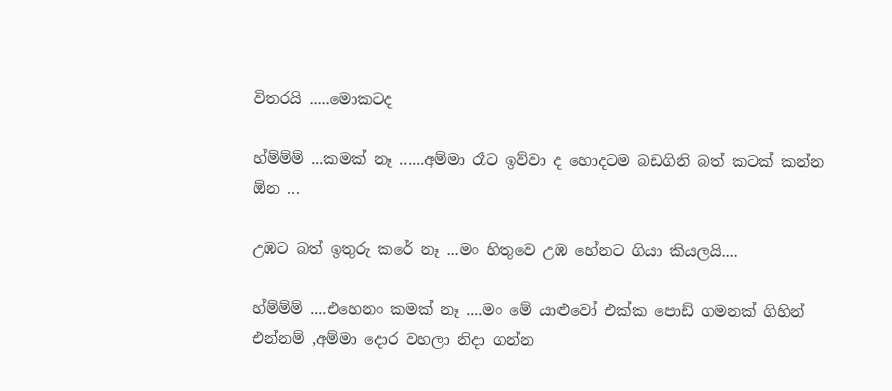විතරයි .....මොකටද

හ්ම්ම්ම් ...කමක් නෑ ......අම්මා රෑට ඉව්වා ද හොදටම බඩගිනි බත් කටක් කන්න ඕන ...

උඹට බත් ඉතුරු කරේ නෑ ...මං හිතුවෙ උඹ හේනට ගියා කියලයි....

හ්ම්ම්ම් ....එහෙනං කමක් නෑ ....මං මේ යාළුවෝ එක්ක පොඩ් ගමනක් ගිහින් එන්නම් ,අම්මා දොර වහලා නිදා ගන්න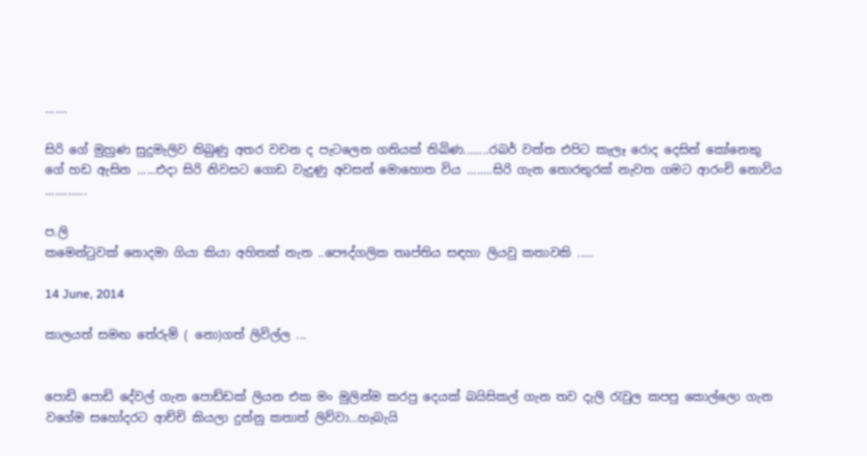.......

සිරි ගේ මුහුණ සුදුමැලිව තිබුණු අතර වචන ද පැටලෙන ගතියක් තිබිණ........රබර් වත්ත එපිට කැලෑ රොද දෙසින් කෝනෙකු ගේ හඩ ඇසින ......එදා සිරි නිවසට ගොඩ වැදුණු අවසන් මොහොත විය ........සිරි ගැන තොරතුරක් නැවත ගමට ආරංචි නොවිය .............

ප.ලි
කමෙන්ටුවක් නොදමා ගියා කියා අහිතක් නැත ..පෞද්ගලික තෘප්තිය සඳහා ලියවු කතාවකි .....

14 June, 2014

කාලයත් සමඟ තේරුම් ( නො)ගත් ලිවිල්ල ...


පොඩි පොඩි දේවල් ගැන පොඩ්ඩක් ලියන එක මං මුලින්ම කරපු දෙයක් බයිසිකල් ගැන තව දැලි රැවුල කපපු කොල්ලො ගැන වගේම සහෝදරට ආච්චි කියලා දුන්නු කතාත් ලිව්වා...හැබැයි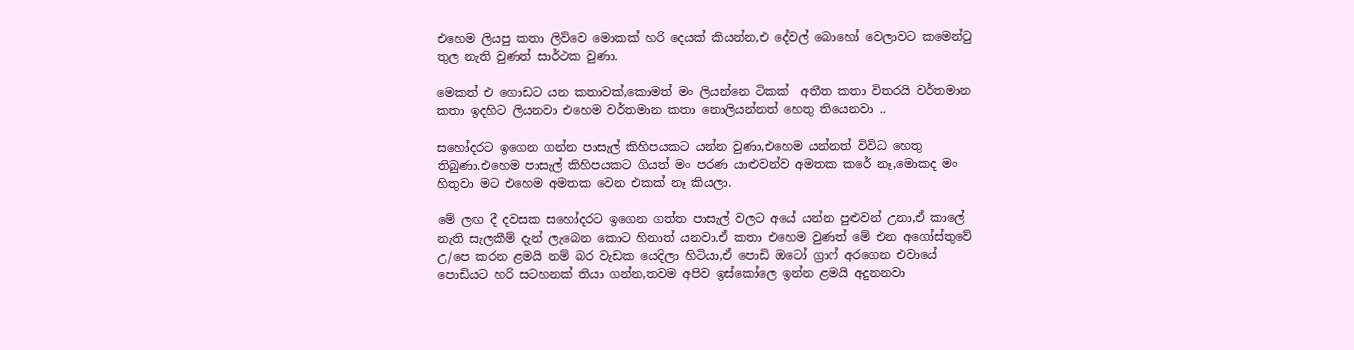එහෙම ලියපු කතා ලිව්වෙ මොකක් හරි දෙයක් කියන්න,එ දේවල් බොහෝ වෙලාවට කමෙන්ටු තුල නැති වුණත් සාර්ථක වුණා.

මෙකත් එ ගොඩට යන කතාවක්,කොමත් මං ලියන්නෙ ටිකක්  අතීත කතා විතරයි වර්තමාන කතා ඉදහිට ලියනවා එහෙම වර්තමාන කතා නොලියන්නත් හෙතු තියෙනවා ..

සහෝදරට ඉගෙන ගන්න පාසැල් කිහිපයකට යන්න වුණා,එහෙම යන්නත් විවිධ හෙතු තිබුණා.එහෙම පාසැල් කිහිපයකට ගියත් මං පරණ යාළුවන්ව අමතක කරේ නෑ,මොකද මං හිතුවා මට එහෙම අමතක වෙන එකක් නෑ කියලා.

මේ ලඟ දී දවසක සහෝදරට ඉගෙන ගත්ත පාසැල් වලට අයේ යන්න පුළුවන් උනා,ඒ කාලේ නැති සැලකීම් දැන් ලැබෙන කොට හිනාත් යනවා.ඒ කතා එහෙම වුණත් මේ එන අගෝස්තුවේ උ/පෙ කරන ළමයි නම් බර වැඩක යෙදිලා හිටියා,ඒ පොඩි ඔටෝ ග්‍රාෆ් අරගෙන එවායේ පොඩියට හරි සටහනක් තියා ගන්න,තවම අපිව ඉස්කෝලෙ ඉන්න ළමයි අදුනනවා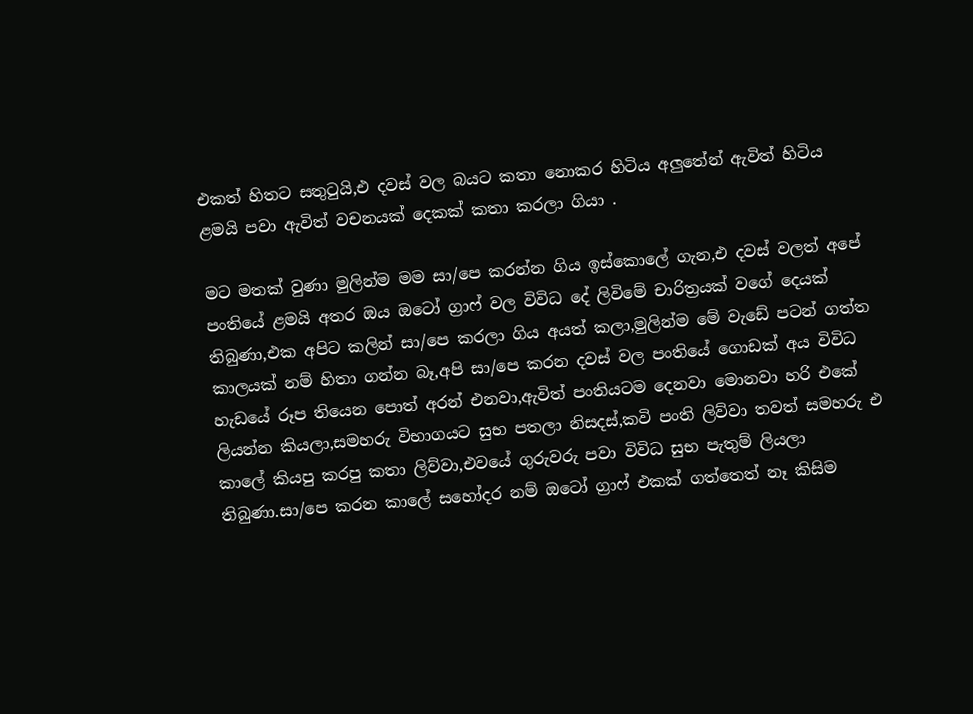එකත් හිතට සතුටුයි,එ දවස් වල බයට කතා නොකර හිටිය අලුතේන් ඇවිත් හිටිය ළමයි පවා ඇවිත් වචනයක් දෙකක් කතා කරලා ගියා .

මට මතක් වුණා මුලින්ම මම සා/පෙ කරන්න ගිය ඉස්කොලේ ගැන,එ දවස් වලත් අපේ පංතියේ ළමයි අතර ඔය ඔටෝ ග්‍රාෆ් වල විවිධ දේ ලිවිමේ චාරිත්‍රයක් වගේ දෙයක් තිබුණා,එක අපිට කලින් සා/පෙ කරලා ගිය අයත් කලා,මුලින්ම මේ වැඩේ පටන් ගත්ත කාලයක් නම් හිතා ගන්න බෑ,අපි සා/පෙ කරන දවස් වල පංතියේ ගොඩක් අය විවිධ හැඩයේ රූප තියෙන පොත් අරන් එනවා,ඇවිත් පංතියටම දෙනවා මොනවා හරි එකේ ලියන්න කියලා,සමහරු විභාගයට සුභ පතලා නිසදස්,කවි පංති ලිව්වා තවත් සමහරු එ කාලේ කියපු කරපු කතා ලිව්වා,එවයේ ගුරුවරු පවා විවිධ සුභ පැතුම් ලියලා තිබුණා.සා/පෙ කරන කාලේ සහෝදර නම් ඔටෝ ග්‍රාෆ් එකක් ගත්තෙත් නෑ කිසිම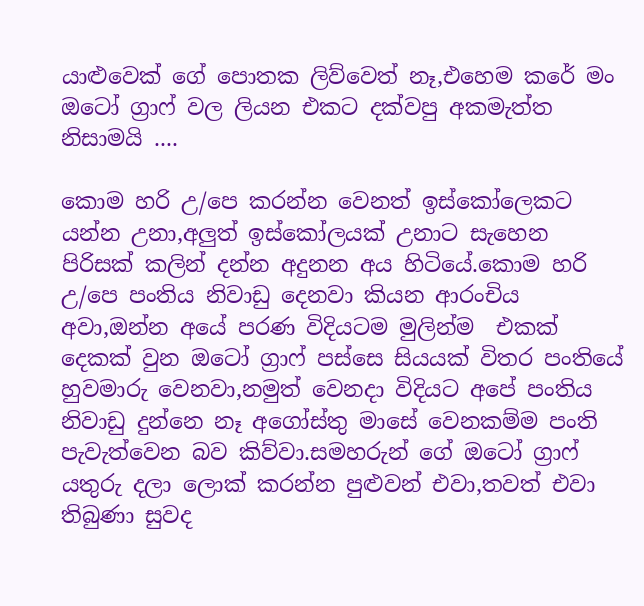යාළුවෙක් ගේ පොතක ලිව්වෙත් නෑ,එහෙම කරේ මං ඔටෝ ග්‍රාෆ් වල ලියන එකට දක්වපු අකමැත්ත නිසාමයි ....

කොම හරි උ/පෙ කරන්න වෙනත් ඉස්කෝලෙකට යන්න උනා,අලුත් ඉස්කෝලයක් උනාට සැහෙන පිරිසක් කලින් දන්න අදුනන අය හිටියේ.කොම හරි උ/පෙ පංතිය නිවාඩු දෙනවා කියන ආරංචිය අවා,ඔන්න අයේ පරණ විදියටම මුලින්ම  එකක් දෙකක් වුන ඔටෝ ග්‍රාෆ් පස්සෙ සියයක් විතර පංතියේ හුවමාරු වෙනවා,නමුත් වෙනදා විදියට අපේ පංතිය නිවාඩු දුන්නෙ නෑ අගෝස්තු මාසේ වෙනකම්ම පංති පැවැත්වෙන බව කිව්වා.සමහරුන් ගේ ඔටෝ ග්‍රාෆ් යතුරු දලා ලොක් කරන්න පුළුවන් එවා,තවත් එවා තිබුණා සුවද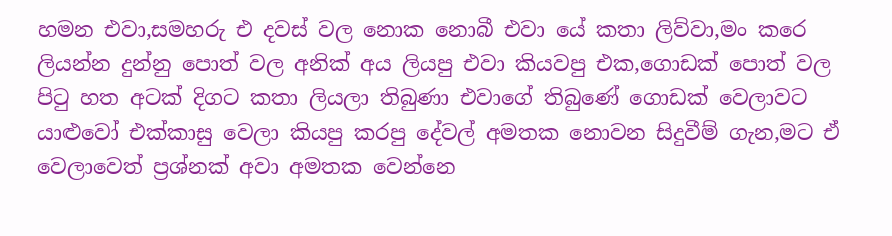හමන එවා,සමහරු එ දවස් වල නොක නොබී එවා යේ කතා ලිව්වා,මං කරෙ ලියන්න දුන්නු පොත් වල අනික් අය ලියපු එවා කියවපු එක,ගොඩක් පොත් වල පිටු හත අටක් දිගට කතා ලියලා තිබුණා එවාගේ තිබුණේ ගොඩක් වෙලාවට යාළුවෝ එක්කාසු වෙලා කියපු කරපු දේවල් අමතක නොවන සිදුවීම් ගැන,මට ඒ වෙලාවෙත් ප්‍රශ්නක් අවා අමතක වෙන්නෙ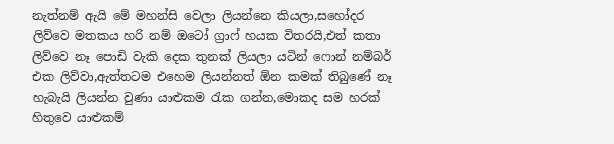නැත්නම් ඇයි මේ මහන්සි වෙලා ලියන්නෙ කියලා,සහෝදර ලිව්වෙ මතකය හරි නම් ඔටෝ ග්‍රාෆ් හයක විතරයි,එත් කතා ලිව්වෙ නෑ පොඩි වැකි දෙක තුනක් ලියලා යටින් ෆොන් නම්බර් එක ලිව්වා,ඇත්තටම එහෙම ලියන්නත් ඕන කමක් තිබුණේ නෑ හැබැයි ලියන්න වුණා යාළුකම රැක ගන්න,මොකද සම හරක් හිතුවෙ යාළුකම්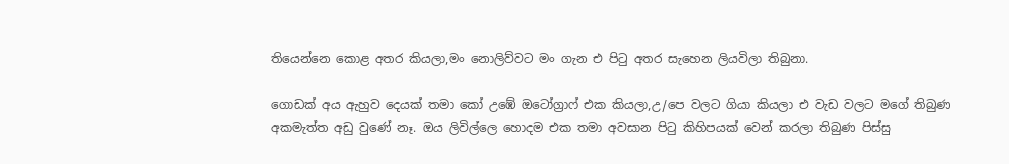තියෙන්නෙ කොළ අතර කියලා,මං නොලිව්වට මං ගැන එ පිටු අතර සැහෙන ලියවිලා තිබුනා.

ගොඩක් අය ඇහුව දෙයක් තමා කෝ උඹේ ඔටෝග්‍රාෆ් එක කියලා,උ/පෙ වලට ගියා කියලා එ වැඩ වලට මගේ තිබුණ අකමැත්ත අඩු වුණේ නෑ. ඔය ලිවිල්ලෙ හොදම එක තමා අවසාන පිටු කිහිපයක් වෙන් කරලා තිබුණ පිස්සු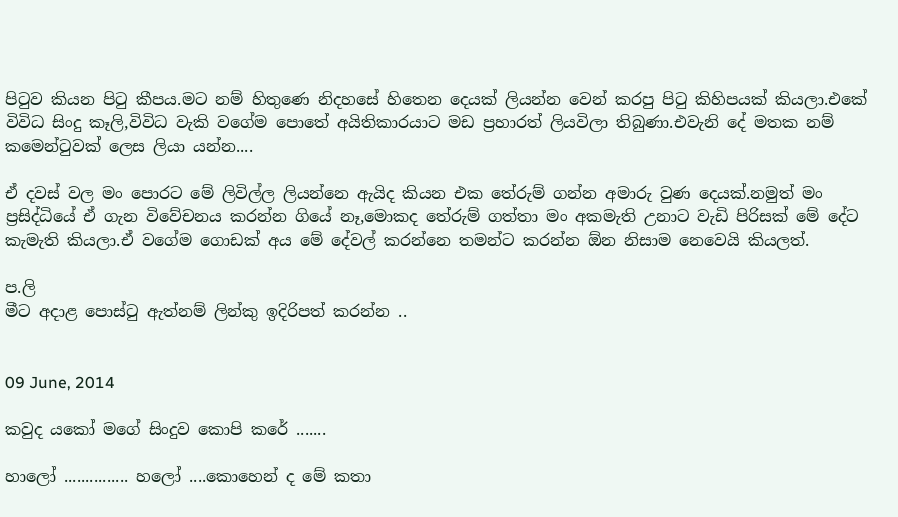පිටුව කියන පිටු කීපය.මට නම් හිතුණෙ නිදහසේ හිතෙන දෙයක් ලියන්න වෙන් කරපු පිටු කිහිපයක් කියලා.එකේ විවිධ සිංදු කෑලි,විවිධ වැකි වගේම පොතේ අයිතිකාරයාට මඩ ප්‍රහාරත් ලියවිලා තිබුණා.එවැනි දේ මතක නම් කමෙන්ටුවක් ලෙස ලියා යන්න....

ඒ දවස් වල මං පොරට මේ ලිවිල්ල ලියන්නෙ ඇයිද කියන එක තේරුම් ගන්න අමාරු වුණ දෙයක්.නමුත් මං ප්‍රසිද්ධියේ ඒ ගැන විවේචනය කරන්න ගියේ නෑ,මොකද තේරුම් ගත්තා මං අකමැති උනාට වැඩි පිරිසක් මේ දේට කැමැති කියලා.ඒ වගේම ගොඩක් අය මේ දේවල් කරන්නෙ තමන්ට කරන්න ඕන නිසාම නෙවෙයි කියලත්.

ප.ලි
මීට අදාළ පොස්ටු ඇත්නම් ලින්කු ඉදිරිපත් කරන්න ..


09 June, 2014

කවුද යකෝ මගේ සිංදුව කොපි කරේ .......

හාලෝ ............... හලෝ ....කොහෙන් ද මේ කතා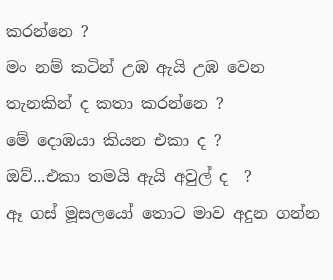කරන්නෙ ?
මං නම් කටින් උඹ ඇයි උඹ වෙන තැනකින් ද කතා කරන්නෙ ?
මේ දොඹයා කියන එකා ද ?
ඔව්...එකා තමයි ඇයි අවුල් ද  ?
ඈ ගස් මූසලයෝ තොට මාව අදුන ගන්න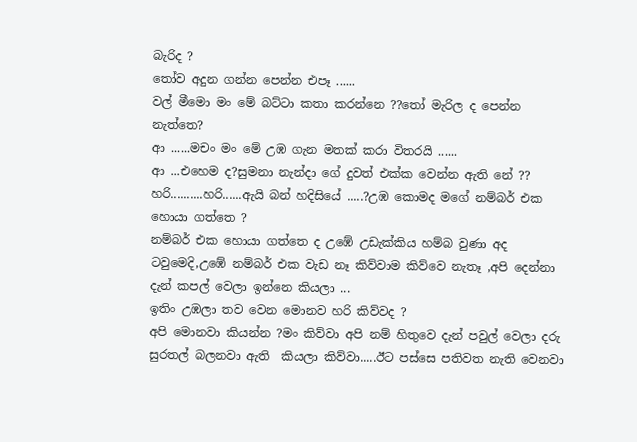බැරිද ?
තෝව අදුන ගන්න පෙන්න එපෑ ......
වල් මීමො මං මේ බට්ටා කතා කරන්නෙ ??තෝ මැරිල ද පෙන්න නැත්තෙ?
ආ ......මචං මං මේ උඹ ගැන මතක් කරා විතරයි ......
ආ ...එහෙම ද?සුමනා නැන්දා ගේ දුවත් එක්ක වෙන්න ඇති නේ ??
හරි..........හරි......ඇයි බන් හදිසියේ .....?උඹ කොමද මගේ නම්බර් එක හොයා ගත්තෙ ?
නම්බර් එක හොයා ගත්තෙ ද උඹේ උඩැක්කිය හම්බ වුණා අද ටවුමෙදි,උඹේ නම්බර් එක වැඩ නෑ කිව්වාම කිව්වෙ නැතෑ ,අපි දෙන්නා දැන් කපල් වෙලා ඉන්නෙ කියලා ...
ඉතිං උඹලා තව වෙන මොනව හරි කිව්වද ?
අපි මොනවා කියන්න ?මං කිව්වා අපි නම් හිතුවෙ දැන් පවුල් වෙලා දරු සුරතල් බලනවා ඇති  කියලා කිව්වා.....ඊට පස්සෙ පතිවත නැති වෙනවා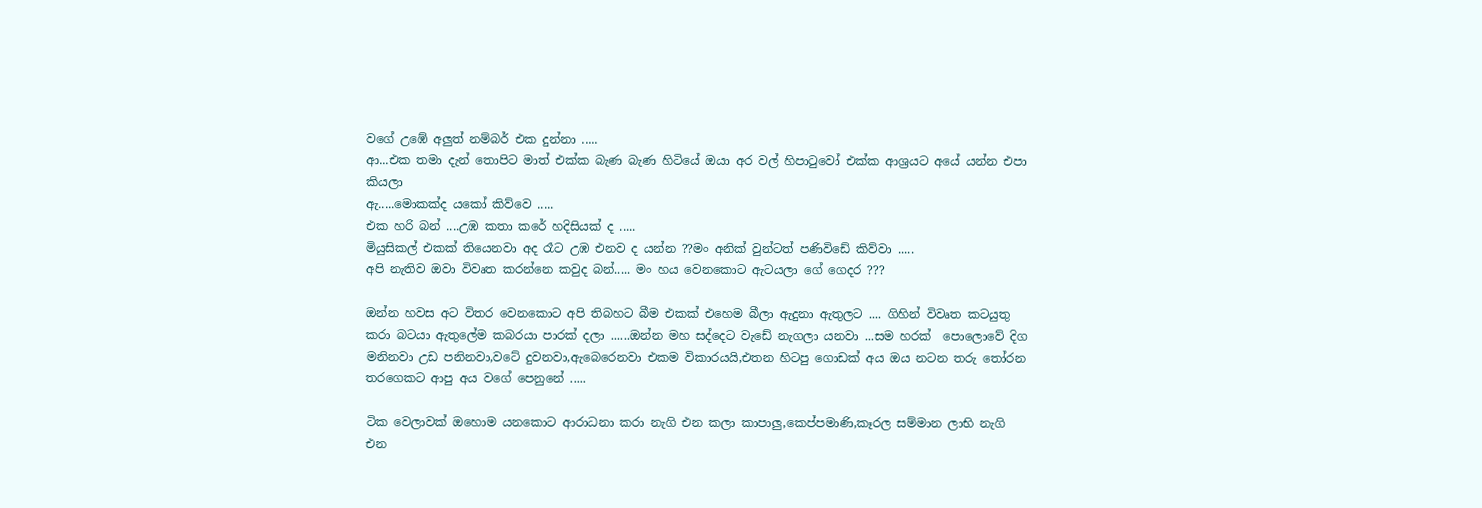වගේ උඹේ අලුත් නම්බර් එක දුන්නා .....
ආ...එක තමා දැන් තොපිට මාත් එක්ක බැණ බැණ හිටියේ ඔයා අර වල් හිපාටුවෝ එක්ක ආශ්‍රයට අයේ යන්න එපා කියලා
ඇ.....මොකක්ද යකෝ කිව්වෙ .....
එක හරි බන් ....උඹ කතා කරේ හදිසියක් ද .....
මියුසිකල් එකක් තියෙනවා අද රෑට උඹ එනව ද යන්න ??මං අනික් වුන්ටත් පණිවිඩේ කිව්වා .....
අපි නැතිව ඔවා විවෘත කරන්නෙ කවුද බන්..... මං හය වෙනකොට ඇටයලා ගේ ගෙදර ???

ඔන්න හවස අට විතර වෙනකොට අපි තිබහට බීම එකක් එහෙම බීලා ඇදුනා ඇතුලට .... ගිහින් විවෘත කටයුතු කරා බටයා ඇතුලේම කබරයා පාරක් දලා ......ඔන්න මහ සද්දෙට වැඩේ නැගලා යනවා ...සම හරක්  පොලොවේ දිග මනිනවා උඩ පනිනවා,වටේ දුවනවා,ඇබෙරෙනවා එකම විකාරයයි,එතන හිටපු ගොඩක් අය ඔය නටන තරු තෝරන තරගෙකට ආපු අය වගේ පෙනුනේ .....

ටික වෙලාවක් ඔහොම යනකොට ආරාධනා කරා නැගි එන කලා කාපාලු,කෙප්පමාණි,කෑරල සම්මාන ලාභි නැගි එන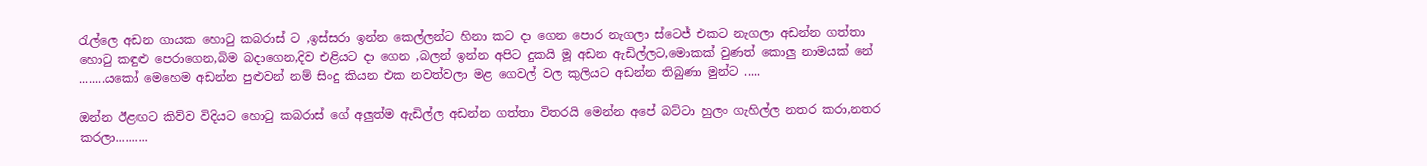රැල්ලෙ අඩන ගායක හොටු කබරාස් ට ,ඉස්සරා ඉන්න කෙල්ලන්ට හිනා කට දා ගෙන පොර නැගලා ස්ටෙජ් එකට නැගලා අඩන්න ගත්තා හොටු කඳුළු පෙරාගෙන,බිම බදාගෙන,දිව එළියට දා ගෙන ,බලන් ඉන්න අපිට දුකයි මූ අඩන ඇඩිල්ලට,මොකක් වුණත් කොලු නාමයක් නේ ........යකෝ මෙහෙම අඩන්න පුළුවන් නම් සිංදු කියන එක නවත්වලා මළ ගෙවල් වල කුලියට අඩන්න තිබුණා මුන්ට .....

ඔන්න ඊළඟට කිව්ව විදියට හොටු කබරාස් ගේ අලුත්ම ඇඩිල්ල අඩන්න ගත්තා විතරයි මෙන්න අපේ බට්ටා හුලං ගැහිල්ල නතර කරා,නතර කරලා..........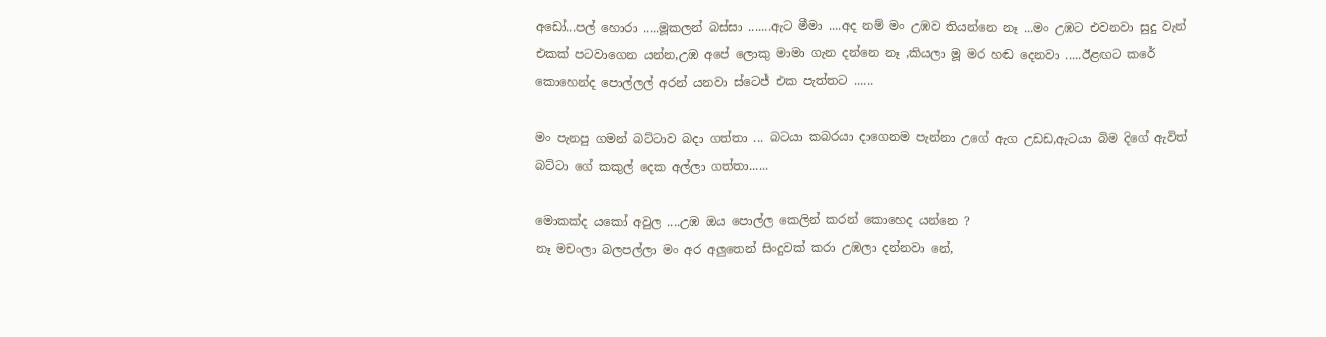අඩෝ...පල් හොරා .....මූකලන් බස්සා .......ඇට මීමා ....අද නම් මං උඹව තියන්නෙ නෑ ...මං උඹට එවනවා සුදු වැන් එකක් පටවාගෙන යන්න,උඹ අපේ ලොකු මාමා ගැන දන්නෙ නෑ ,කියලා මූ මර හඬ දෙනවා .....ඊළඟට කරේ කොහෙන්ද පොල්ලල් අරන් යනවා ස්ටෙජ් එක පැත්තට ......

මං පැනපු ගමන් බට්ටාව බදා ගත්තා ... බටයා කබරයා දාගෙනම පැන්නා උගේ ඇග උඩඩ,ඇටයා බිම දිගේ ඇවිත් බට්ටා ගේ කකුල් දෙක අල්ලා ගත්තා......

මොකක්ද යකෝ අවුල ....උඹ ඔය පොල්ල කෙලින් කරන් කොහෙද යන්නෙ ?
නෑ මචංලා බලපල්ලා මං අර අලුතෙන් සිංදුවක් කරා උඹලා දන්නවා නේ,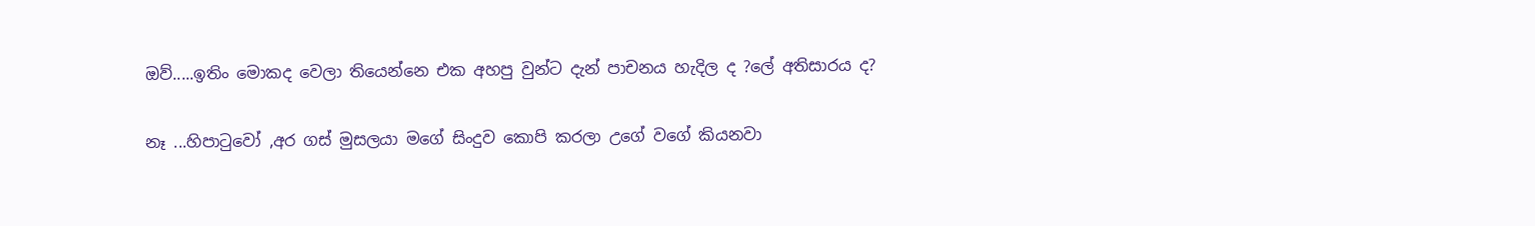ඔව්.....ඉතිං මොකද වෙලා තියෙන්නෙ එක අහපු වුන්ට දැන් පාචනය හැදිල ද ?ලේ අතිසාරය ද?

නෑ ...හිපාටුවෝ ,අර ගස් මුසලයා මගේ සිංදුව කොපි කරලා උගේ වගේ කියනවා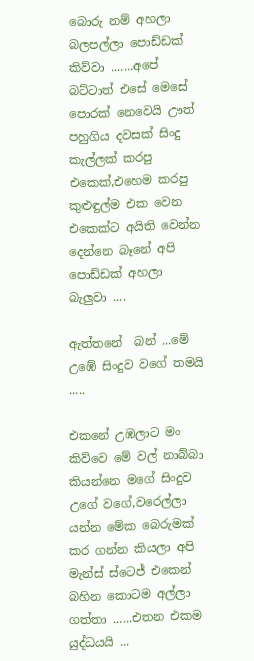බොරු නම් අහලා බලපල්ලා පොඩ්ඩක් කිව්වා .......අපේ බට්ටාත් එසේ මෙසේ පොරක් නෙවෙයි ඌත් පහුගිය දවසක් සිංදු කැල්ලක් කරපු එකෙක්,එහෙම කරපු කුළුඳුල්ම එක වෙන එකෙක්ට අයිති වෙන්න දෙන්නෙ බෑනේ අපි පොඩ්ඩක් අහලා බැලුවා ....

ඇත්තනේ  බන් ...මේ උඹේ සිංදුව වගේ තමයි .....

එකනේ උඹලාට මං කිව්වෙ මේ වල් නාබ්බා කියන්නෙ මගේ සිංදුව උගේ වගේ,වරෙල්ලා යන්න මේක බෙරුමක් කර ගන්න කියලා අපි මැන්ස් ස්ටෙජ් එකෙන් බහින කොටම අල්ලා ගත්තා ......එතන එකම යුද්ධයයි ...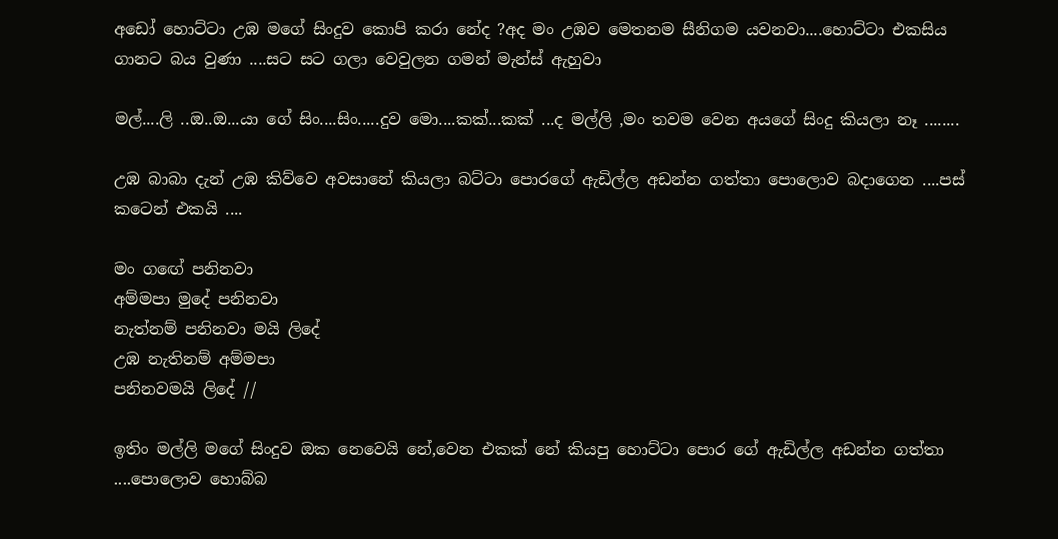අඩෝ හොට්ටා උඹ මගේ සිංදුව කොපි කරා නේද ?අද මං උඹව මෙතනම සීනිගම යවනවා....හොට්ටා එකසිය ගානට බය වුණා ....සට සට ගලා වෙවුලන ගමන් මැන්ස් ඇහුවා

මල්....ලි ..ඔ..ඔ...යා ගේ සිං....සිං.....දුව මො....කක්...කක් ...ද මල්ලි ,මං තවම වෙන අයගේ සිංදු කියලා නෑ ........

උඹ බාබා දැන් උඹ කිව්වෙ අවසානේ කියලා බට්ටා පොරගේ ඇඩිල්ල අඩන්න ගත්තා පොලොව බදාගෙන ....පස් කටෙන් එකයි ....

මං ගඟේ පනිනවා
අම්මපා මුදේ පනිනවා
නැත්නම් පනිනවා මයි ලිදේ
උඹ නැතිනම් අම්මපා
පනිනවමයි ලිදේ //

ඉතිං මල්ලි මගේ සිංදුව ඔක නෙවෙයි නේ,වෙන එකක් නේ කියපු හොට්ටා පොර ගේ ඇඩිල්ල අඩන්න ගත්තා ....පොලොව හොබ්බ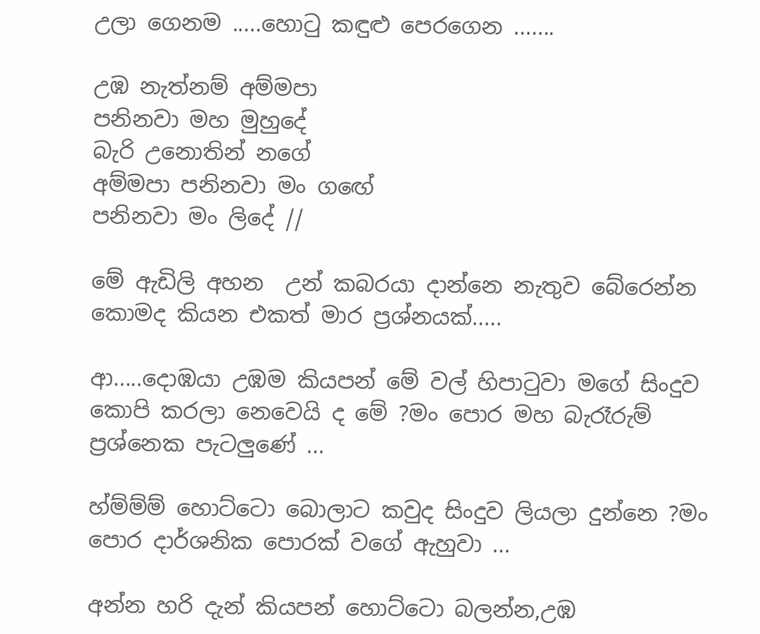උලා ගෙනම .....හොටු කඳුළු පෙරගෙන .......

උඹ නැත්නම් අම්මපා
පනිනවා මහ මුහුදේ
බැරි උනොතින් නගේ
අම්මපා පනිනවා මං ගඟේ
පනිනවා මං ලිදේ //

මේ ඇඩිලි අහන  උන් කබරයා දාන්නෙ නැතුව බේරෙන්න කොමද කියන එකත් මාර ප්‍රශ්නයක්.....

ආ.....දොඹයා උඹම කියපන් මේ වල් හිපාටුවා මගේ සිංදුව කොපි කරලා නෙවෙයි ද මේ ?මං පොර මහ බැරෑරුම් ප්‍රශ්නෙක පැටලුණේ ...

හ්ම්ම්ම් හොට්ටො බොලාට කවුද සිංදුව ලියලා දුන්නෙ ?මං පොර දාර්ශනික පොරක් වගේ ඇහුවා ...

අන්න හරි දැන් කියපන් හොට්ටො බලන්න,උඹ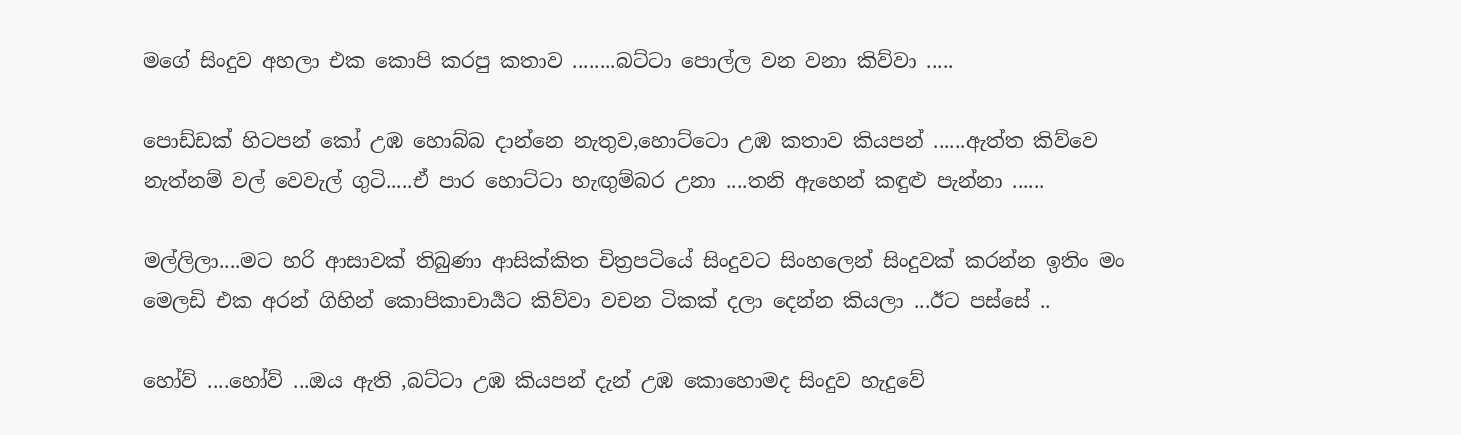මගේ සිංදුව අහලා එක කොපි කරපු කතාව ........බට්ටා පොල්ල වන වනා කිව්වා .....

පොඩ්ඩක් හිටපන් කෝ උඹ හොබ්බ දාන්නෙ නැතුව,හොට්ටො උඹ කතාව කියපන් ......ඇත්ත කිව්වෙ නැත්නම් වල් වෙවැල් ගුටි.....ඒ පාර හොට්ටා හැඟුම්බර උනා ....තනි ඇහෙන් කඳුළු පැන්නා ......

මල්ලිලා....මට හරි ආසාවක් තිබුණා ආසික්කිත චිත්‍රපටියේ සිංදුවට සිංහලෙන් සිංදුවක් කරන්න ඉතිං මං මෙලඩි එක අරන් ගිහින් කොපිකාචාර්‍යට කිව්වා වචන ටිකක් දලා දෙන්න කියලා ...ඊට පස්සේ ..

හෝව් ....හෝව් ...ඔය ඇති ,බට්ටා උඹ කියපන් දැන් උඹ කොහොමද සිංදුව හැදුවේ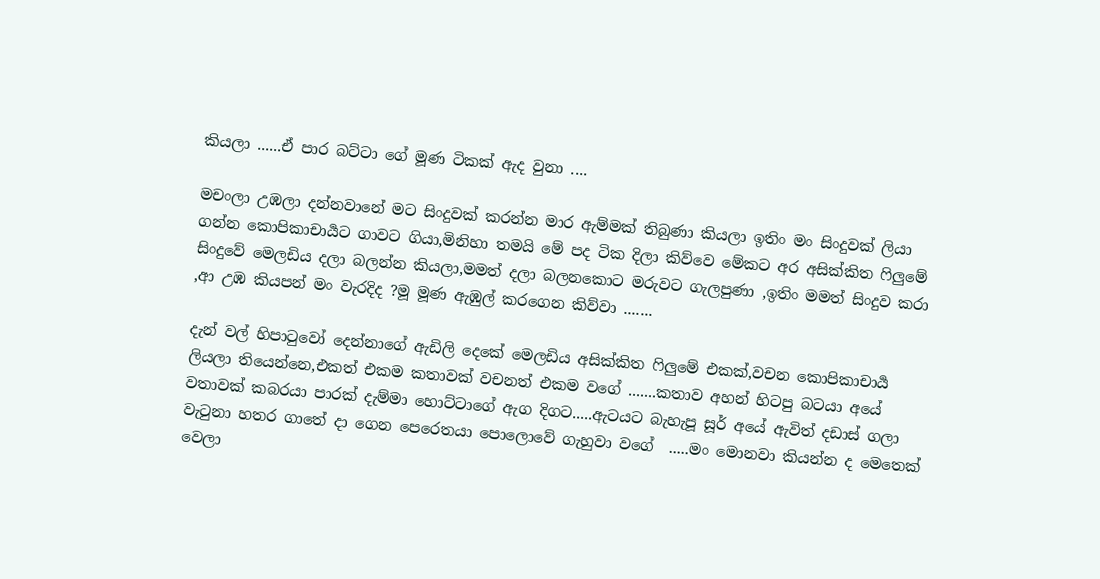කියලා ......ඒ පාර බට්ටා ගේ මූණ ටිකක් ඇද වුනා ....

මචංලා උඹලා දන්නවානේ මට සිංදුවක් කරන්න මාර ඇම්මක් තිබුණා කියලා ඉතිං මං සිංදුවක් ලියා ගන්න කොපිකාචාර්‍යට ගාවට ගියා,මිනිහා තමයි මේ පද ටික දිලා කිව්වෙ මේකට අර අසික්කිත ෆිලුමේ සිංදුවේ මෙලඩිය දලා බලන්න කියලා,මමත් දලා බලනකොට මරුවට ගැලපුණා ,ඉතිං මමත් සිංදුව කරා ,ආ උඹ කියපන් මං වැරදිද ?මූ මූණ ඇඹුල් කරගෙන කිව්වා .......

දැන් වල් හිපාටුවෝ දෙන්නාගේ ඇඩිලි දෙකේ මෙලඩිය අසික්කිත ෆිලුමේ එකක්,වචන කොපිකාචාර්‍ය ලියලා තියෙන්නෙ,එකත් එකම කතාවක් වචනත් එකම වගේ .......කතාව අහන් හිටපු බටයා අයේ වතාවක් කබරයා පාරක් දැම්මා හොට්ටාගේ ඇග දිගට.....ඇටයට බැහැපූ සූර් අයේ ඇවිත් දඩාස් ගලා වැටුනා හතර ගාතේ දා ගෙන පෙරෙතයා පොලොවේ ගැහුවා වගේ  .....මං මොනවා කියන්න ද මෙතෙක් වෙලා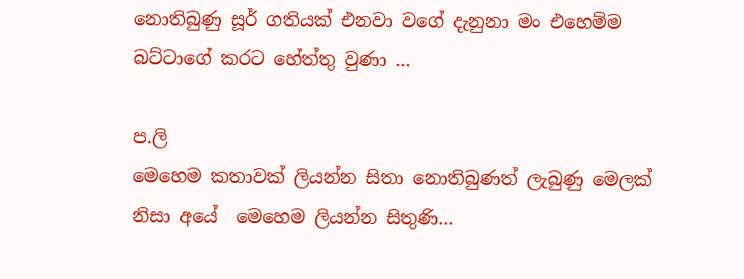නොතිබුණු සූර් ගතියක් එනවා වගේ දැනුනා මං එහෙම්ම බට්ටාගේ කරට හේත්තු වුණා ...

ප.ලි
මෙහෙම කතාවක් ලියන්න සිතා නොතිබුණත් ලැබුණු මෙලක් නිසා අයේ  මෙහෙම ලියන්න සිතුණි...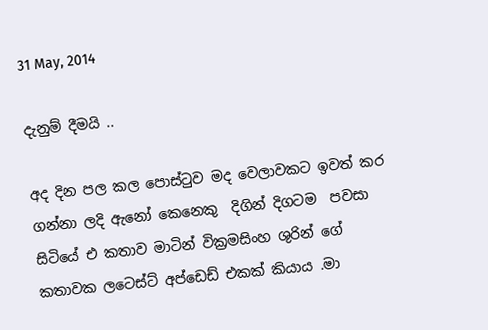31 May, 2014

දැනුම් දීමයි ..

අද දින පල කල පොස්ටුව මද වෙලාවකට ඉවත් කර ගන්නා ලදි ඇනෝ කෙනෙකු  දිගින් දිගටම  පවසා සිටියේ එ කතාව මාටින් වික්‍රමසිංහ ශුරින් ගේ කතාවක ලටෙස්ට් අප්ඩෙඩ් එකක් කියාය .මා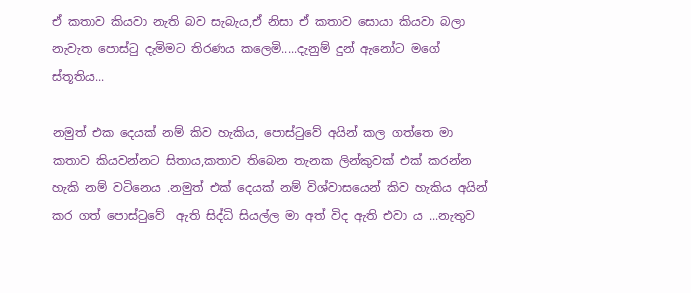ඒ කතාව කියවා නැති බව සැබැය,ඒ නිසා ඒ කතාව සොයා කියවා බලා නැවැත පොස්ටු දැමිමට තිරණය කලෙමි.....දැනුම් දුන් ඇනෝට මගේ ස්තූතිය...

නමුත් එක දෙයක් නම් කිව හැකිය, පොස්ටුවේ අයින් කල ගත්තෙ මා කතාව කියවන්නට සිතාය,කතාව තිබෙන තැනක ලින්කුවක් එක් කරන්න හැකි නම් වටිනෙය .නමුත් එක් දෙයක් නම් විශ්වාසයෙන් කිව හැකිය අයින් කර ගත් පොස්ටුවේ  ඇති සිද්ධි සියල්ල මා අත් විද ඇති එවා ය ...නැතුව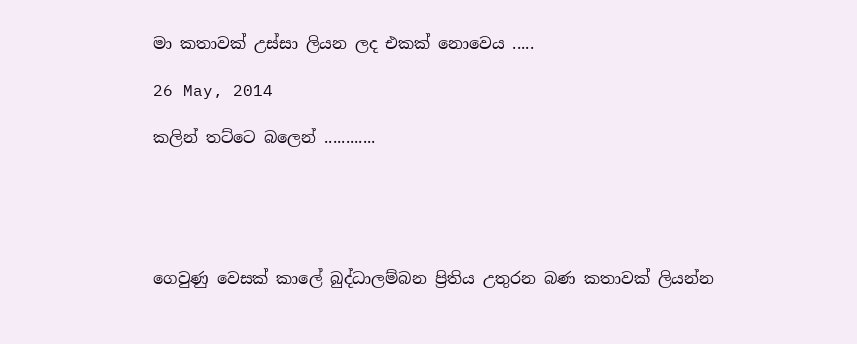මා කතාවක් උස්සා ලියන ලද එකක් නොවෙය .....

26 May, 2014

කලින් තට්ටෙ බලෙන් ............





ගෙවුණු වෙසක් කාලේ බුද්ධාලම්බන ප්‍රිතිය උතුරන බණ කතාවක් ලියන්න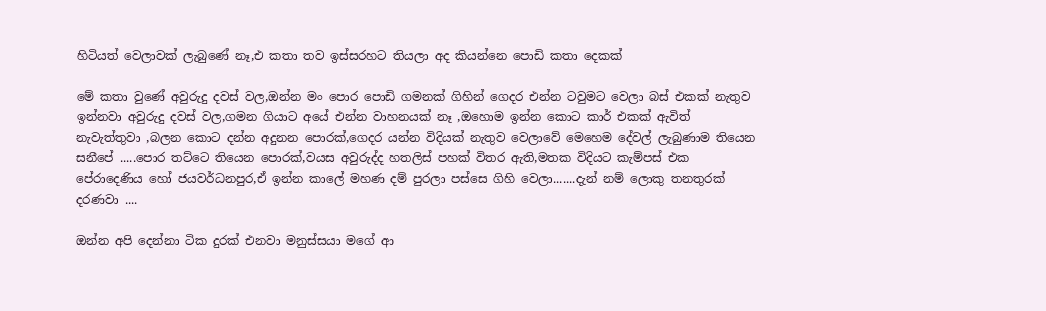හිටියත් වෙලාවක් ලැබුණේ නෑ,එ කතා තව ඉස්සරහට තියලා අද කියන්නෙ පොඩි කතා දෙකක්

මේ කතා වුණේ අවුරුදු දවස් වල,ඔන්න මං පොර පොඩි ගමනක් ගිහින් ගෙදර එන්න ටවුමට වෙලා බස් එකක් නැතුව ඉන්නවා අවුරුදු දවස් වල,ගමන ගියාට අයේ එන්න වාහනයක් නෑ ,ඔහොම ඉන්න කොට කාර් එකක් ඇවිත් නැවැත්තුවා ,බලන කොට දන්න අදුනන පොරක්,ගෙදර යන්න විදියක් නැතුව වෙලාවේ මෙහෙම දේවල් ලැබුණාම තියෙන සනීපේ .....පොර තට්ටෙ තියෙන පොරක්,වයස අවුරුද්ද හතලිස් පහක් විතර ඇති,මතක විදියට කැම්පස් එක පේරාදෙණිය හෝ ජයවර්ධනපුර,ඒ ඉන්න කාලේ මහණ දම් පුරලා පස්සෙ ගිහි වෙලා.......දැන් නම් ලොකු තනතුරක් දරණවා ....

ඔන්න අපි දෙන්නා ටික දුරක් එනවා මනුස්සයා මගේ ආ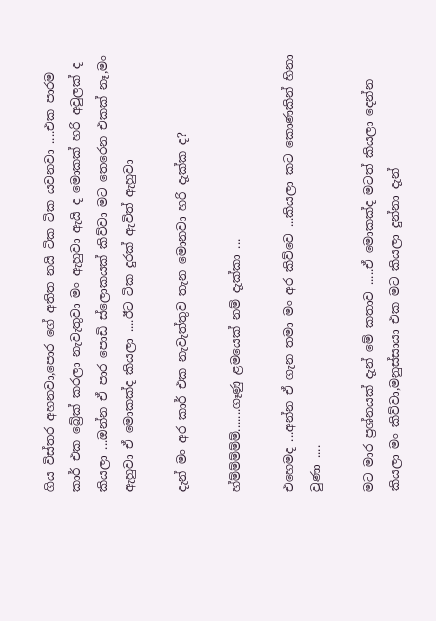ගිය විස්තර අහනවා,පොර ගේ අතිත නයි ටික ටික යවනවා ....එක පාරම කාර් එක බ්‍රේක් කරලා නැවැතුවා මං ඇහුවා ඇයි ද මොකක් හරි අවුලක් ද  කියලා ...ඔන්න ඒ පාර පොඩි ස්ලොකයක් කිව්වා මට තෙරෙන එකක් නෑ,මං ඇහුවා ඒ මොකක්ද කියලා ....ඊට ටික දුරක් ඇවිත් ඇහුවා

දැන් මං අර කාර් එක නැවැත්තුව තැන මොනවා හරි දැක්ක ද?

හ්ම්ම්ම්ම්ම්.......ගෑණු ළමයෙක් නම් දැක්කා ...

එහෙමද ...අන්න ඒ ගැන තමා මං අර කිව්වෙ ...කියලා කට කොණකින් හිනා වුණා ....

මට මාර ප්‍රශ්නයක් දැන් මේ කතාව .....ඒ මොකක්ද මටත් කියලා දෙන්න කියලා මං කිව්වා,මනුස්සායා එක මට කියලා දුන්නා දැන්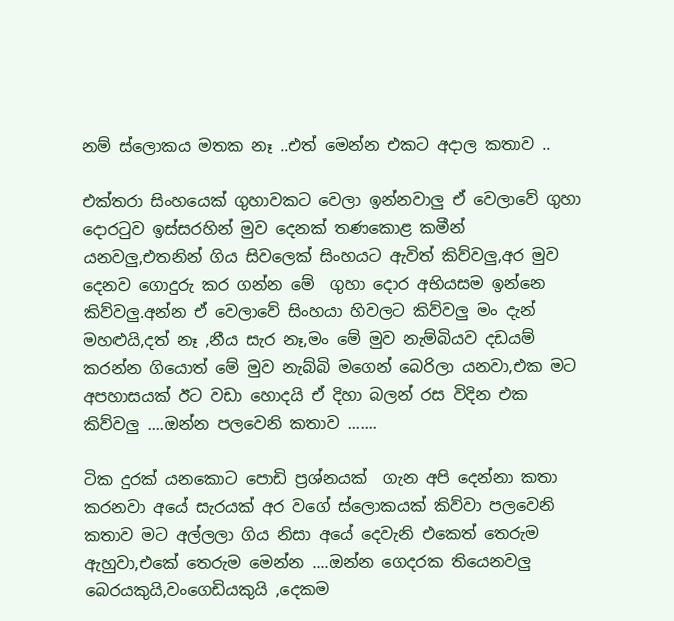නම් ස්ලොකය මතක නෑ ..එත් මෙන්න එකට අදාල කතාව ..

එක්තරා සිංහයෙක් ගුහාවකට වෙලා ඉන්නවාලු ඒ වෙලාවේ ගුහා දොරටුව ඉස්සරහින් මුව දෙනක් තණකොළ කමීන් යනවලු,එතනින් ගිය සිවලෙක් සිංහයට ඇවිත් කිව්වලු,අර මුව දෙනව ගොදුරු කර ගන්න මේ  ගුහා දොර අභියසම ඉන්නෙ කිව්වලු.අන්න ඒ වෙලාවේ සිංහයා හිවලට කිව්වලු මං දැන් මහළුයි,දත් නෑ ,නීය සැර නෑ,මං මේ මුව නැම්බියව දඩයම් කරන්න ගියොත් මේ මුව නැබ්බි මගෙන් බෙරිලා යනවා,එක මට අපහාසයක් ඊට වඩා හොදයි ඒ දිහා බලන් රස විදින එක කිව්වලු ....ඔන්න පලවෙනි කතාව .......

ටික දුරක් යනකොට පොඩි ප්‍රශ්නයක්  ගැන අපි දෙන්නා කතා කරනවා අයේ සැරයක් අර වගේ ස්ලොකයක් කිව්වා පලවෙනි කතාව මට අල්ලලා ගිය නිසා අයේ දෙවැනි එකෙත් තෙරුම ඇහුවා,එකේ තෙරුම මෙන්න ....ඔන්න ගෙදරක තියෙනවලු බෙරයකුයි,වංගෙඩියකුයි ,දෙකම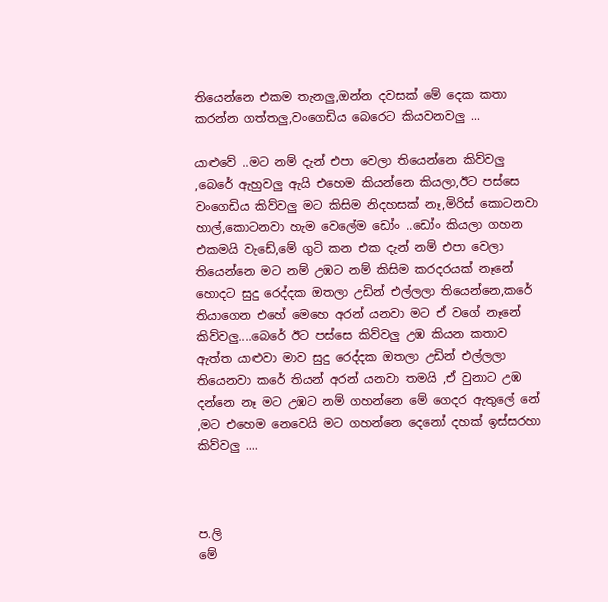තියෙන්නෙ එකම තැනලු,ඔන්න දවසක් මේ දෙක කතා කරන්න ගත්තලු,වංගෙඩිය බෙරෙට කියවනවලු ...

යාළුවේ ..මට නම් දැන් එපා වෙලා තියෙන්නෙ කිව්වලු ,බෙරේ ඇහුවලු ඇයි එහෙම කියන්නෙ කියලා,ඊට පස්සෙ වංගෙඩිය කිව්වලු මට කිසිම නිදහසක් නෑ,මිරිස් කොටනවා හාල්,කොටනවා හැම වෙලේම ඩෝං ..ඩෝං කියලා ගහන එකමයි වැඩේ,මේ ගුටි කන එක දැන් නම් එපා වෙලා තියෙන්නෙ මට නම් උඹට නම් කිසිම කරදරයක් නෑනේ හොදට සුදු රෙද්දක ඔතලා උඩින් එල්ලලා තියෙන්නෙ,කරේ තියාගෙන එහේ මෙහෙ අරන් යනවා මට ඒ වගේ නෑනේ කිව්වලු....බෙරේ ඊට පස්සෙ කිව්වලු උඹ කියන කතාව ඇත්ත යාළුවා මාව සුදු රෙද්දක ඔතලා උඩින් එල්ලලා තියෙනවා කරේ තියන් අරන් යනවා තමයි ,ඒ වුනාට උඹ දන්නෙ නෑ මට උඹට නම් ගහන්නෙ මේ ගෙදර ඇතුලේ නේ ,මට එහෙම නෙවෙයි මට ගහන්නෙ දෙනෝ දහක් ඉස්සරහා කිව්වලු ....



ප.ලි
මේ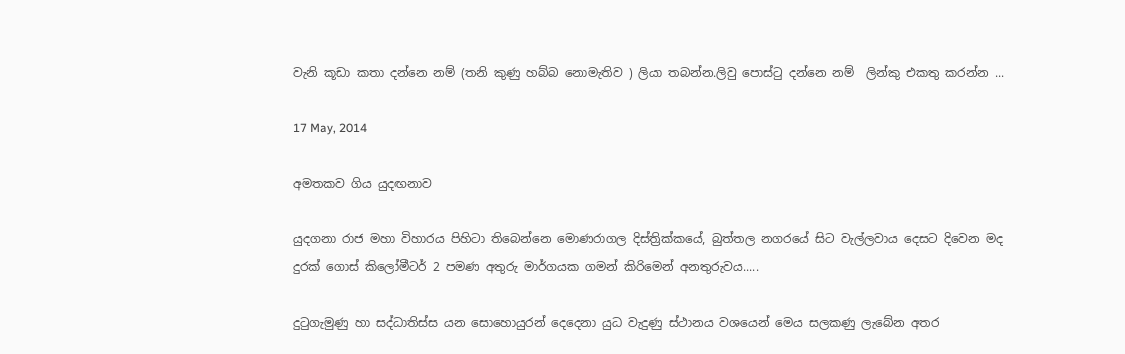වැනි කූඩා කතා දන්නෙ නම් (තනි කුණු හබ්බ නොමැතිව ) ලියා තබන්න.ලිවු පොස්ටු දන්නෙ නම්  ලින්කු එකතු කරන්න ...

17 May, 2014

අමතකව ගිය යුදඟනාව

යුදගනා රාජ මහා විහාරය පිහිටා තිබෙන්නෙ මොණරාගල දිස්ත්‍රික්කයේ, බුත්තල නගරයේ සිට වැල්ලවාය දෙසට දිවෙන මද දුරක් ගොස් කිලෝමීටර් 2 පමණ අතුරු මාර්ගයක ගමන් කිරිමෙන් අනතුරුවය.....

දුටුගැමුණු හා සද්ධාතිස්ස යන සොහොයුරන් දෙදෙනා යුධ වැදුණු ස්ථානය වශයෙන් මෙය සලකණු ලැබේන අතර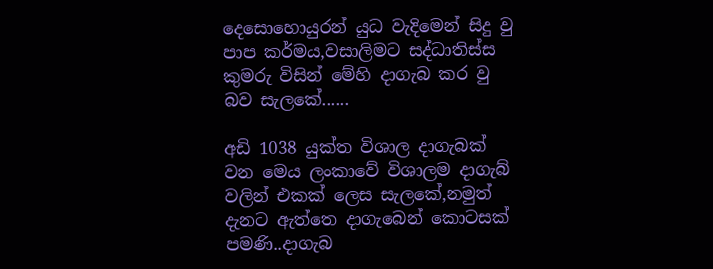දෙසොහොයුරන් යුධ වැදිමෙන් සිදු වු පාප කර්මය,වසාලිමට සද්ධාතිස්ස කුමරු විසින් මේහි දාගැබ කර වු බව සැලකේ......

අඩි 1038 යුක්ත විශාල දාගැබක් වන මෙය ලංකාවේ විශාලම දාගැබ් වලින් එකක් ලෙස සැලකේ,නමුත් දැනට ඇත්තෙ දාගැබෙන් කොටසක් පමණි..දාගැබ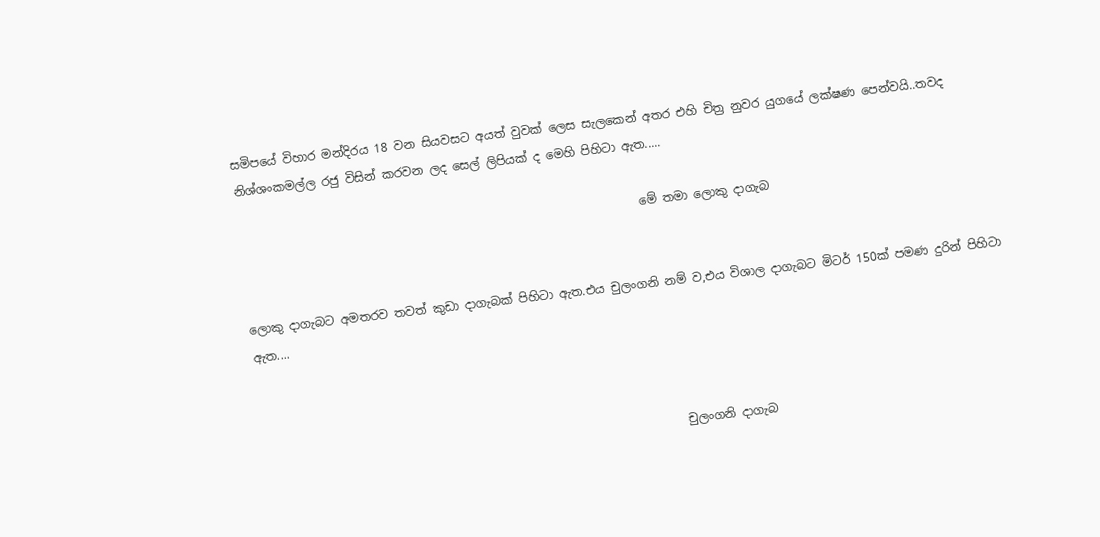සමිපයේ විහාර මන්දිරය 18 වන සියවසට අයත් වුවක් ලෙස සැලකෙන් අතර එහි චිත්‍ර නුවර යුගයේ ලක්ෂණ පෙන්වයි..තවද නිශ්ශංකමල්ල රජු විසින් කරවන ලද සෙල් ලිපියක් ද මෙහි පිහිටා ඇත.....

                                                                   මේ තමා ලොකු දාගැබ


ලොකු දාගැබට අමතරව තවත් කුඩා දාගැබක් පිහිටා ඇත.එය චුලංගනි නම් ව,එය විශාල දාගැබට මිටර් 150ක් පමණ දුරින් පිහිටා ඇත....



                                                                       චුලංගනි දාගැබ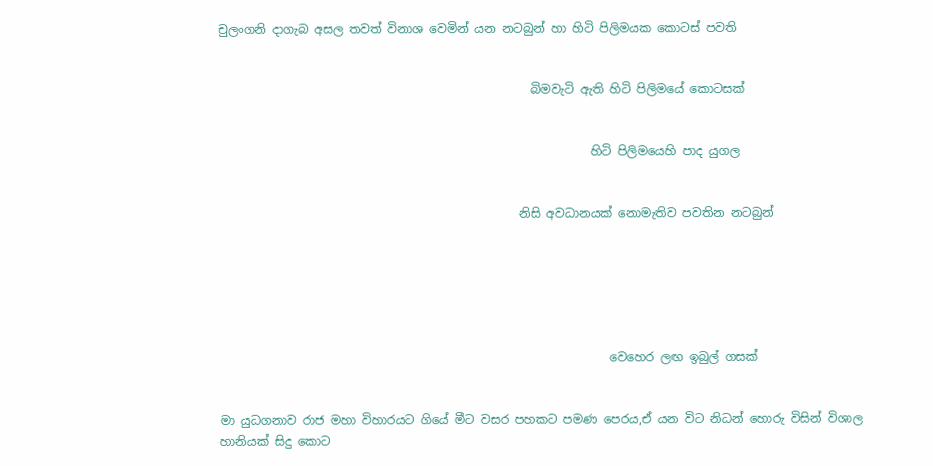චුලංගනි දාගැබ අසල තවත් විනාශ වෙමින් යන නටබුන් හා හිටි පිලිමයක කොටස් පවති


                                                    බිමවැටි ඇති හිටි පිලිමයේ කොටසක්


                                                              හිටි පිලිමයෙහි පාද යුගල


                                                  නිසි අවධානයක් නොමැතිව පවතින නටබුන්






                                                                 වෙහෙර ලඟ ඉබුල් ගසක්


මා යුධගනාව රාජ මහා විහාරයට ගියේ මීට වසර පහකට පමණ පෙරය,ඒ යන විට නිධන් හොරු විසින් විශාල හානියක් සිදු කොට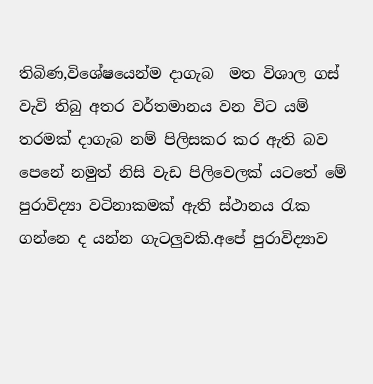තිබිණ,විශේෂයෙන්ම දාගැබ  මත විශාල ගස් වැවි තිබු අතර වර්තමානය වන විට යම් තරමක් දාගැබ නම් පිලිසකර කර ඇති බව පෙනේ නමුත් නිසි වැඩ පිලිවෙලක් යටතේ මේ පුරාවිද්‍යා වටිනාකමක් ඇති ස්ථානය රැක ගන්නෙ ද යන්න ගැටලුවකි.අපේ පුරාවිද්‍යාව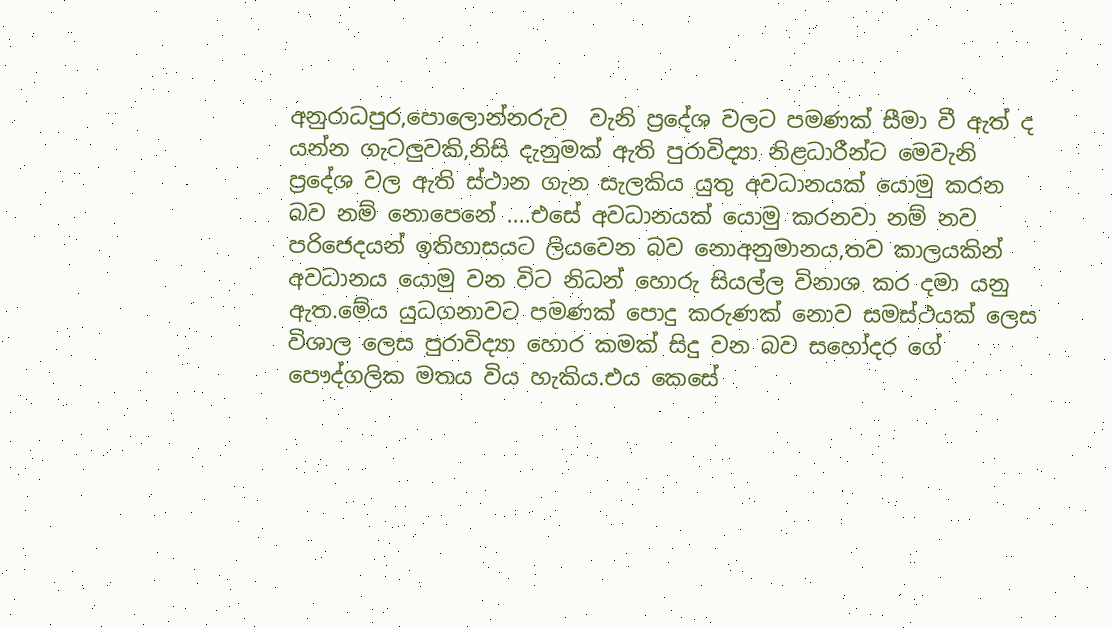අනුරාධපුර,පොලොන්නරුව  වැනි ප්‍රදේශ වලට පමණක් සීමා වී ඇත් ද යන්න ගැටලුවකි,නිසි දැනුමක් ඇති පුරාවිද්‍යා නිළධාරීන්ට මෙවැනි ප්‍රදේශ වල ඇති ස්ථාන ගැන සැලකිය යුතු අවධානයක් යොමු කරන බව නම් නොපෙනේ ....එසේ අවධානයක් යොමු කරනවා නම් නව පරිජෙදයන් ඉතිහාසයට ලියවෙන බව නොඅනුමානය,තව කාලයකින් අවධානය යොමු වන විට නිධන් හොරු සියල්ල විනාශ කර දමා යනු ඇත.මේය යුධගනාවට පමණක් පොදු කරුණක් නොව සමස්ථයක් ලෙස විශාල ලෙස පුරාවිද්‍යා හොර කමක් සිදු වන බව සහෝදර ගේ පෞද්ගලික මතය විය හැකිය.එය කෙසේ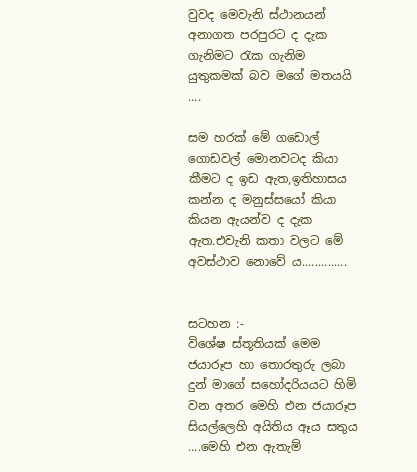වුවද මෙවැනි ස්ථානයන් අනාගත පරපුරට ද දැක ගැනිමට රැක ගැනිම යුතුකමක් බව මගේ මතයයි ....

සම හරක් මේ ගඩොල් ගොඩවල් මොනවටද කියා කීමට ද ඉඩ ඇත,ඉතිහාසය කන්න ද මනුස්සයෝ කියා කියන ඇයන්ව ද දැක ඇත.එවැනි කතා වලට මේ අවස්ථාව නොවේ ය..............


සටහන :-
විශේෂ ස්තූතියක් මෙම ජයාරූප හා තොරතුරු ලබා දුන් මාගේ සහෝදරියයට හිමි වන අතර මෙහි එන ජයාරූප සියල්ලෙහි අයිතිය ඈය සතුය ....මෙහි එන ඇතැම්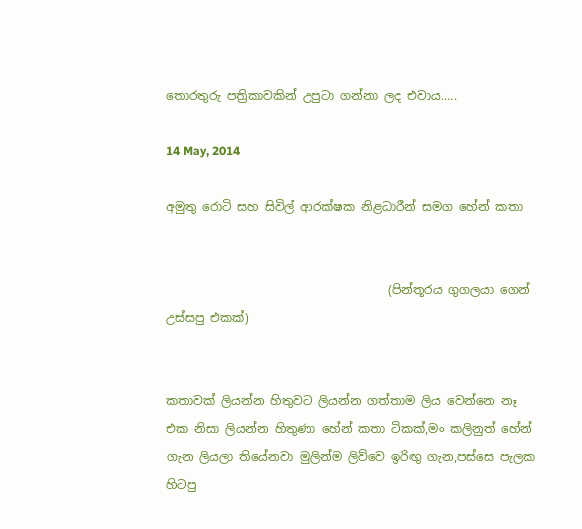තොරතුරු පත්‍රිකාවකින් උපුටා ගන්නා ලද එවාය.....

14 May, 2014

අමුතු රොටි සහ සිවිල් ආරක්ෂක නිළධාරීන් සමග හේන් කතා


                                     (පින්තූරය ගුගලයා ගෙන් උස්සපු එකක්)


කතාවක් ලියන්න හිතුවට ලියන්න ගත්තාම ලිය වෙන්නෙ නෑ  එක නිසා ලියන්න හිතුණා හේන් කතා ටිකක්,මං කලිනුත් හේන් ගැන ලියලා තියේනවා මුලින්ම ලිව්වෙ ඉරිඟු ගැන,පස්සෙ පැලක හිටපු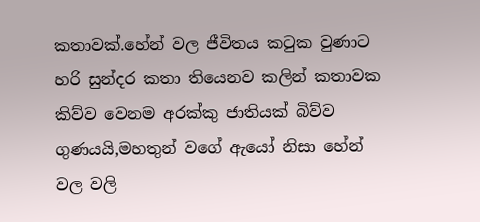කතාවක්.හේන් වල ජීවිතය කටුක වුණාට හරි සුන්දර කතා තියෙනව කලින් කතාවක කිව්ව වෙනම අරක්කු ජාතියක් බිව්ව ගුණයයි,මහතුන් වගේ ඇයෝ නිසා හේන් වල වලි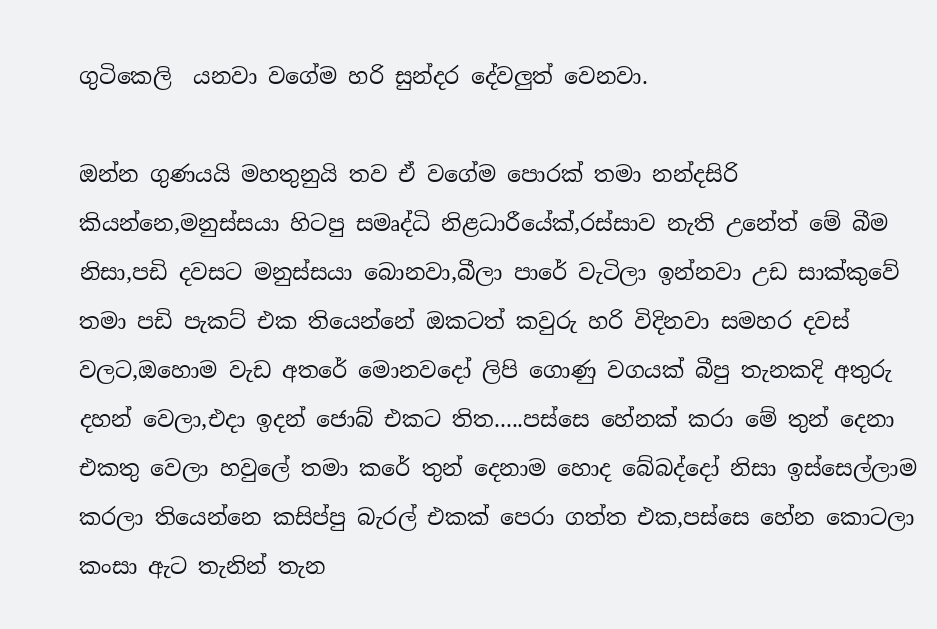ගුටිකෙලි  යනවා වගේම හරි සුන්දර දේවලුත් වෙනවා.

ඔන්න ගුණයයි මහතුනුයි තව ඒ වගේම පොරක් තමා නන්දසිරි කියන්නෙ,මනුස්සයා හිටපු සමෘද්ධි නිළධාරීයේක්,රස්සාව නැති උනේත් මේ බීම නිසා,පඩි දවසට මනුස්සයා බොනවා,බීලා පාරේ වැටිලා ඉන්නවා උඩ සාක්කුවේ තමා පඩි පැකට් එක තියෙන්නේ ඔකටත් කවුරු හරි විදිනවා සමහර දවස් වලට,ඔහොම වැඩ අතරේ මොනවදෝ ලිපි ගොණු වගයක් බීපු තැනකදි අතුරු දහන් වෙලා,එදා ඉදන් ජොබ් එකට තිත.....පස්සෙ හේනක් කරා මේ තුන් දෙනා එකතු වෙලා හවුලේ තමා කරේ තුන් දෙනාම හොද බේබද්දෝ නිසා ඉස්සෙල්ලාම කරලා තියෙන්නෙ කසිප්පු බැරල් එකක් පෙරා ගත්ත එක,පස්සෙ හේන කොටලා කංසා ඇට තැනින් තැන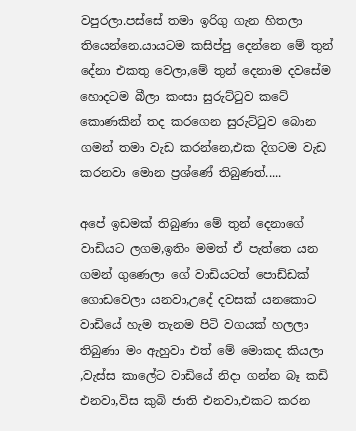වපුරලා.පස්සේ තමා ඉරිගු ගැන හිතලා තියෙන්නෙ.යායටම කසිප්පු දෙන්නෙ මේ තුන් දේනා එකතු වෙලා,මේ තුන් දෙනාම දවසේම හොදටම බීලා කංසා සුරුට්ටුව කටේ කොණකින් තද කරගෙන සුරුට්ටුව බොන ගමන් තමා වැඩ කරන්නෙ,එක දිගටම වැඩ කරනවා මොන ප්‍රශ්ණේ තිබුණත්.....

අපේ ඉඩමක් තිබුණා මේ තුන් දෙනාගේ වාඩියට ලගම,ඉතිං මමත් ඒ පැත්තෙ යන ගමන් ගුණෙලා ගේ වාඩියටත් පොඩ්ඩක් ගොඩවෙලා යනවා,උදේ දවසක් යනකොට වාඩියේ හැම තැනම පිටි වගයක් හලලා තිබුණා මං ඇහුවා එත් මේ මොකද කියලා ,වැස්ස කාලේට වාඩියේ නිදා ගන්න බෑ කඩි එනවා,විස කුබි ජාති එනවා,එකට කරන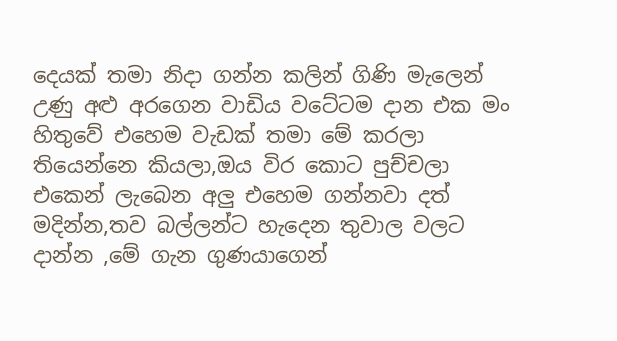දෙයක් තමා නිදා ගන්න කලින් ගිණි මැලෙන් උණු අළු අරගෙන වාඩිය වටේටම දාන එක මං හිතුවේ එහෙම වැඩක් තමා මේ කරලා තියෙන්නෙ කියලා,ඔය විර කොට පුච්චලා එකෙන් ලැබෙන අලු එහෙම ගන්නවා දත් මදින්න,තව බල්ලන්ට හැදෙන තුවාල වලට දාන්න ,මේ ගැන ගුණයාගෙන්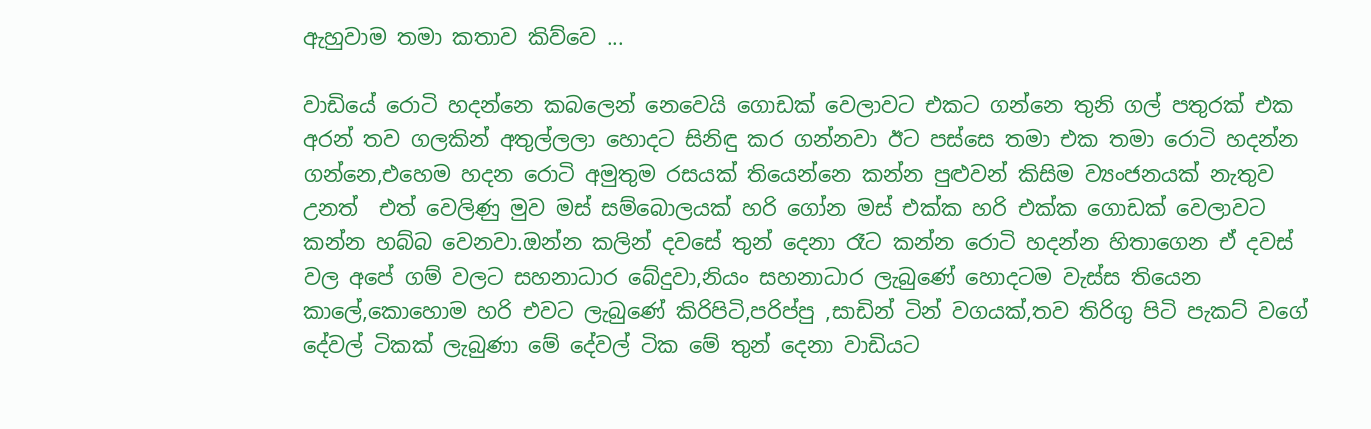ඇහුවාම තමා කතාව කිව්වෙ ...

වාඩියේ රොටි හදන්නෙ කබලෙන් නෙවෙයි ගොඩක් වෙලාවට එකට ගන්නෙ තුනි ගල් පතුරක් එක අරන් තව ගලකින් අතුල්ලලා හොදට සිනිඳු කර ගන්නවා ඊට පස්සෙ තමා එක තමා රොටි හදන්න ගන්නෙ,එහෙම හදන රොටි අමුතුම රසයක් තියෙන්නෙ කන්න පුළුවන් කිසිම ව්‍යංජනයක් නැතුව උනත්  එත් වෙලිණු මුව මස් සම්බොලයක් හරි ගෝන මස් එක්ක හරි එක්ක ගොඩක් වෙලාවට කන්න හබ්බ වෙනවා.ඔන්න කලින් දවසේ තුන් දෙනා රෑට කන්න රොටි හදන්න හිතාගෙන ඒ දවස් වල අපේ ගම් වලට සහනාධාර බේදුවා,නියං සහනාධාර ලැබුණේ හොදටම වැස්ස තියෙන කාලේ,කොහොම හරි එවට ලැබුණේ කිරිපිටි,පරිප්පු ,සාඩින් ටින් වගයක්,තව තිරිගු පිටි පැකට් වගේ දේවල් ටිකක් ලැබුණා මේ දේවල් ටික මේ තුන් දෙනා වාඩියට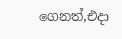ගෙනත්,එදා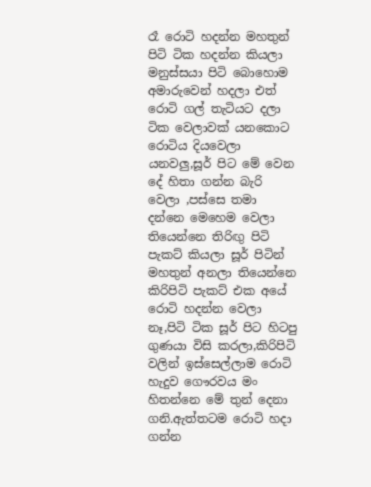රෑ රොටි හදන්න මහතුන් පිටි ටික හදන්න කියලා මනුස්සයා පිටි බොහොම අමාරුවෙන් හදලා එත් රොටි ගල් තැටියට දලා ටික වෙලාවක් යනකොට රොටිය දියවෙලා යනවලු,සූර් පිට මේ වෙන දේ හිතා ගන්න බැරි වෙලා ,පස්සෙ තමා දන්නෙ මෙහෙම වෙලා තියෙන්නෙ තිරිඟු පිටි පැකට් කියලා සූර් පිටින් මහතුන් අනලා තියෙන්නෙ කිරිපිටි පැකට් එක අයේ රොටි හදන්න වෙලා නෑ,පිටි ටික සූර් පිට හිටපු ගුණයා විසි කරලා,කිරිපිටි වලින් ඉස්සෙල්ලාම රොටි හැදුව ගෞරවය මං හිතන්නෙ මේ තුන් දෙනා ගනි.ඇත්තටම රොටි හදා ගන්න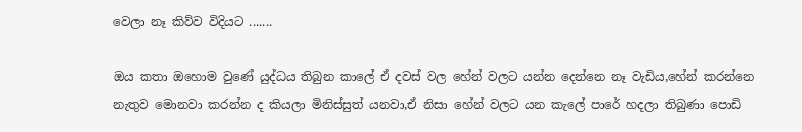වෙලා නෑ කිව්ව විදියට .......

ඔය කතා ඔහොම වුණේ යුද්ධය තිබුන කාලේ ඒ දවස් වල හේන් වලට යන්න දෙන්නෙ නෑ වැඩිය,හේන් කරන්නෙ නැතුව මොනවා කරන්න ද කියලා මිනිස්සුත් යනවා,ඒ නිසා හේන් වලට යන කැලේ පාරේ හදලා තිබුණා පොඩි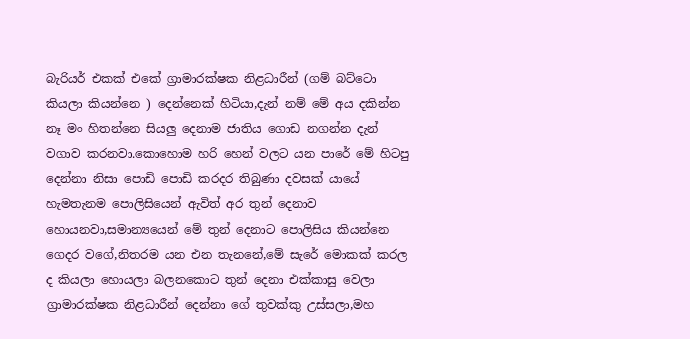බැරියර් එකක් එකේ ග්‍රාමාරක්ෂක නිළධාරීන් (ගම් බට්ටො කියලා කියන්නෙ ) දෙන්නෙක් හිටියා,දැන් නම් මේ අය දකින්න නෑ මං හිතන්නෙ සියලු දෙනාම ජාතිය ගොඩ නගන්න දැන් වගාව කරනවා.කොහොම හරි හෙන් වලට යන පාරේ මේ හිටපු දෙන්නා නිසා පොඩි පොඩි කරදර තිබුණා දවසක් යායේ හැමතැනම පොලිසියෙන් ඇවිත් අර තුන් දෙනාව හොයනවා,සමාන්‍යයෙන් මේ තුන් දෙනාට පොලිසිය කියන්නෙ ගෙදර වගේ,නිතරම යන එන තැනනේ,මේ සැරේ මොකක් කරල ද කියලා හොයලා බලනකොට තුන් දෙනා එක්කාසු වෙලා ග්‍රාමාරක්ෂක නිළධාරීන් දෙන්නා ගේ තුවක්කු උස්සලා,මහ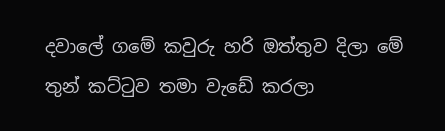දවාලේ ගමේ කවුරු හරි ඔත්තුව දිලා මේ තුන් කට්ටුව තමා වැඩේ කරලා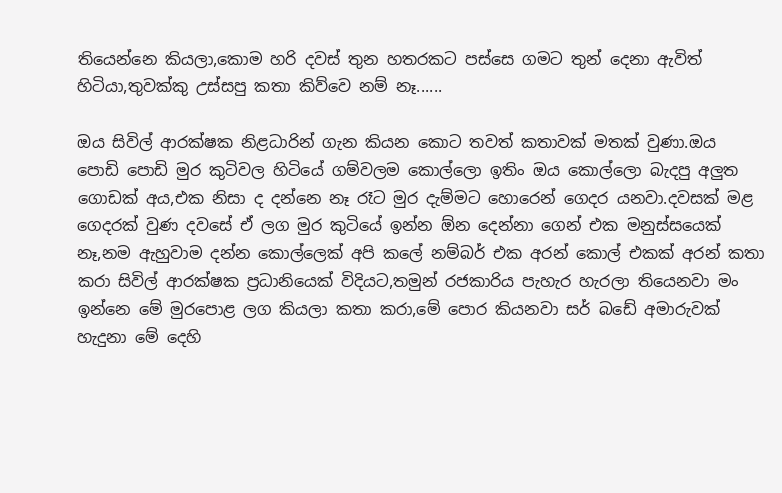තියෙන්නෙ කියලා,කොම හරි දවස් තුන හතරකට පස්සෙ ගමට තුන් දෙනා ඇවිත් හිටියා,තුවක්කු උස්සපු කතා කිව්වෙ නම් නෑ......

ඔය සිවිල් ආරක්ෂක නිළධාරින් ගැන කියන කොට තවත් කතාවක් මතක් වුණා.ඔය පොඩි පොඩි මුර කුටිවල හිටියේ ගම්වලම කොල්ලො ඉතිං ඔය කොල්ලො බැදපු අලුත ගොඩක් අය,එක නිසා ද දන්නෙ නෑ රෑට මුර දැම්මට හොරෙන් ගෙදර යනවා.දවසක් මළ ගෙදරක් වුණ දවසේ ඒ ලග මුර කුටියේ ඉන්න ඕන දෙන්නා ගෙන් එක මනුස්සයෙක් නෑ,නම ඇහුවාම දන්න කොල්ලෙක් අපි කලේ නම්බර් එක අරන් කොල් එකක් අරන් කතා කරා සිවිල් ආරක්ෂක ප්‍රධානියෙක් විදියට,තමුන් රජකාරිය පැහැර හැරලා තියෙනවා මං ඉන්නෙ මේ මුරපොළ ලග කියලා කතා කරා,මේ පොර කියනවා සර් බඩේ අමාරුවක් හැදුනා මේ දෙහි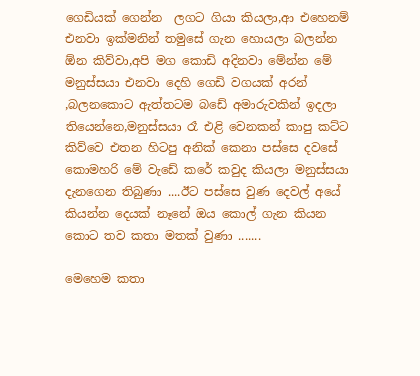ගෙඩියක් ගෙන්න  ලගට ගියා කියලා,ආ එහෙනම් එනවා ඉක්මනින් තමුසේ ගැන හොයලා බලන්න ඕන කිව්වා,අපි මග කොඩි අදිනවා මේන්න මේ මනුස්සයා එනවා දෙහි ගෙඩි වගයක් අරන් ,බලනකොට ඇත්තටම බඩේ අමාරුවකින් ඉදලා තියෙන්නෙ,මනුස්සයා රෑ එළි වෙනකන් කාපු කට්ට කිව්වෙ එතන හිටපු අනික් කෙනා පස්සෙ දවසේ කොමහරි මේ වැඩේ කරේ කවුද කියලා මනුස්සයා දැනගෙන තිබුණා ....ඊට පස්සෙ වුණ දෙවල් අයේ කියන්න දෙයක් නෑනේ ඔය කොල් ගැන කියන කොට තව කතා මතක් වුණා .......

මෙහෙම කතා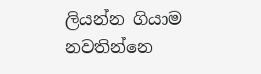ලියන්න ගියාම නවතින්නෙ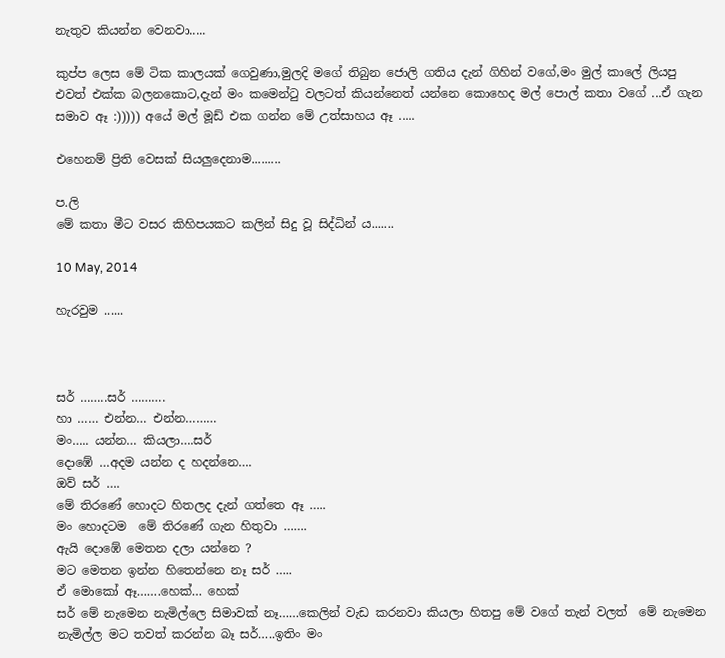නැතුව කියන්න වෙනවා.....

කුප්ප ලෙස මේ ටික කාලයක් ගෙවුණා,මුලදි මගේ තිබුන ජොලි ගතිය දැන් ගිහින් වගේ,මං මුල් කාලේ ලියපු එවත් එක්ක බලනකොට,දැන් මං කමෙන්ටු වලටත් කියන්නෙත් යන්නෙ කොහෙද මල් පොල් කතා වගේ ...ඒ ගැන සමාව ඈ :))))) අයේ මල් මූඩ් එක ගන්න මේ උත්සාහය ඈ .....

එහෙනම් ප්‍රිති වෙසක් සියලුදෙනාම.........

ප.ලි
මේ කතා මීට වසර කිහිපයකට කලින් සිදු වූ සිද්ධින් ය.......

10 May, 2014

හැරවුම ......



සර් ……..සර් ……….
හා …… එන්න… එන්න………
මං….. යන්න… කියලා….සර්
දොඹේ …අදම යන්න ද හදන්නෙ….
ඔව් සර් ….
මේ තිරණේ හොදට හිතලද දැන් ගත්තෙ ඈ …..
මං හොදටම  මේ තිරණේ ගැන හිතුවා …….
ඇයි දොඹේ මෙතන දලා යන්නෙ ?
මට මෙතන ඉන්න හිතෙන්නෙ නෑ සර් …..
ඒ මොකෝ ඈ…….හෙක්… හෙක්
සර් මේ නැමෙන නැමිල්ලෙ සිමාවක් නෑ……කෙලින් වැඩ කරනවා කියලා හිතපු මේ වගේ තැන් වලත්  මේ නැමෙන නැමිල්ල මට තවත් කරන්න බෑ සර්…..ඉතිං මං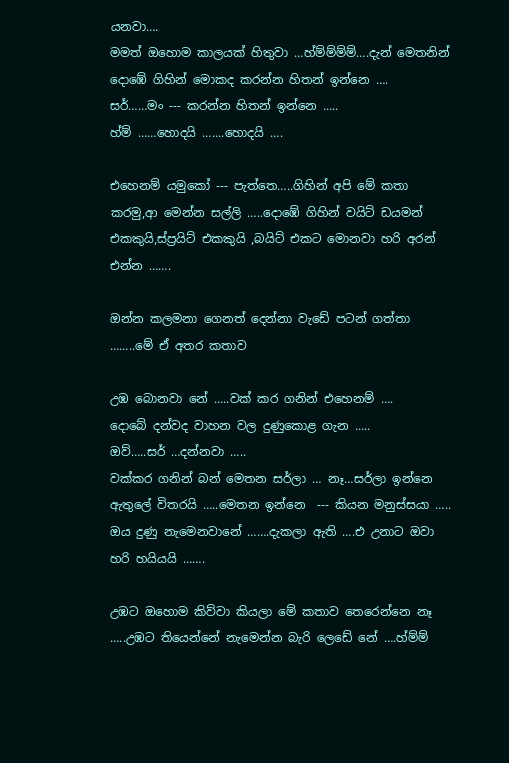යනවා….
මමත් ඔහොම කාලයක් හිතුවා …හ්ම්ම්ම්ම්….දැන් මෙතනින් දොඹේ ගිහින් මොකද කරන්න හිතන් ඉන්නෙ ….
සර්……මං --- කරන්න හිතන් ඉන්නෙ …..
හ්ම් ……හොදයි …....හොදයි ….

එහෙනම් යමුකෝ --- පැත්තෙ…..ගිහින් අපි මේ කතා කරමු,ආ මෙන්න සල්ලි …..දොඹේ ගිහින් වයිට් ඩයමන් එකකුයි,ස්ප්‍රයිට් එකකුයි ,බයිට් එකට මොනවා හරි අරන් එන්න …….

ඔන්න කලමනා ගෙනත් දෙන්නා වැඩේ පටන් ගත්තා ……..මේ ඒ අතර කතාව

උඹ බොනවා නේ …..වක් කර ගනින් එහෙනම් ….
දොබේ දන්වද වාහන වල දුණුකොළ ගැන …..
ඔව්…..සර් …දන්නවා …..
වක්කර ගනින් බන් මෙතන සර්ලා … නෑ…සර්ලා ඉන්නෙ ඇතුලේ විතරයි …..මෙතන ඉන්නෙ  --- කියන මනුස්සයා …..
ඔය දුණු නැමෙනවානේ …….දැකලා ඇති ….එ උනාට ඔවා හරි හයියයි …….

උඹට ඔහොම කිව්වා කියලා මේ කතාව තෙරෙන්නෙ නෑ …..උඹට තියෙන්නේ නැමෙන්න බැරි ලෙඩේ නේ ….හ්ම්ම්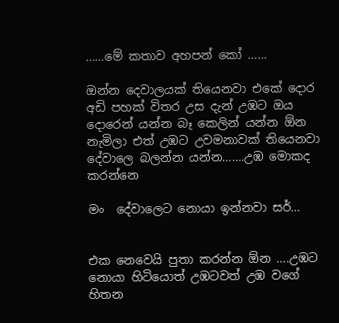……මේ කතාව අහපන් කෝ ……

ඔන්න දෙවාලයක් තියෙනවා එකේ දොර අඩි පහක් විතර උස දැන් උඹට ඔය දොරෙන් යන්න බෑ කෙලින් යන්න ඕන නැමිලා එත් උඹට උවමනාවක් තියෙනවා දේවාලෙ බලන්න යන්න…….උඹ මොකද
කරන්නෙ

මං  දේවාලෙට නොයා ඉන්නවා සර්…


එක නෙවෙයි පුතා කරන්න ඕන ….උඹට නොයා හිටියොත් උඹටවත් උඹ වගේ හිතන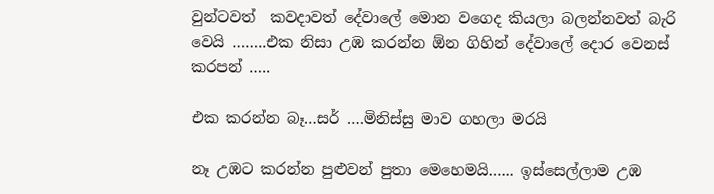වුන්ටවත්  කවදාවත් දේවාලේ මොන වගෙද කියලා බලන්නවත් බැරි වෙයි ……..එක නිසා උඹ කරන්න ඕන ගිහින් දේවාලේ දොර වෙනස් කරපන් …..

එක කරන්න බෑ…සර් ….මිනිස්සු මාව ගහලා මරයි

නෑ උඹට කරන්න පුළුවන් පුතා මෙහෙමයි…... ඉස්සෙල්ලාම උඹ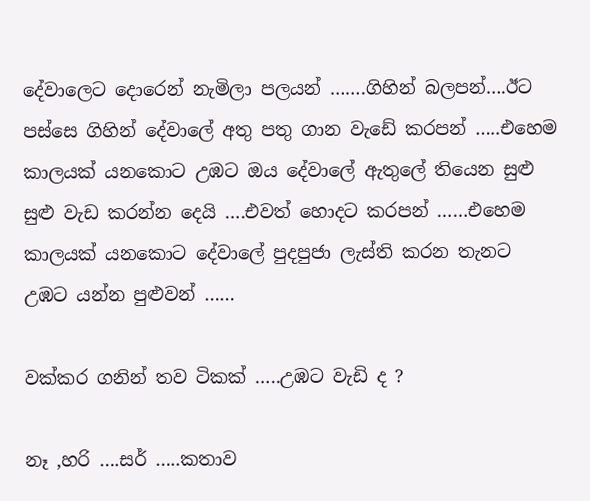දේවාලෙට දොරෙන් නැමිලා පලයන් …….ගිහින් බලපන්….ඊට පස්සෙ ගිහින් දේවාලේ අතු පතු ගාන වැඩේ කරපන් …..එහෙම කාලයක් යනකොට උඹට ඔය දේවාලේ ඇතුලේ තියෙන සුළු සුළු වැඩ කරන්න දෙයි ….එවත් හොදට කරපන් ……එහෙම කාලයක් යනකොට දේවාලේ පුදපුජා ලැස්ති කරන තැනට උඹට යන්න පුළුවන් ……

වක්කර ගනින් තව ටිකක් …..උඹට වැඩි ද ?

නෑ ,හරි ….සර් …..කතාව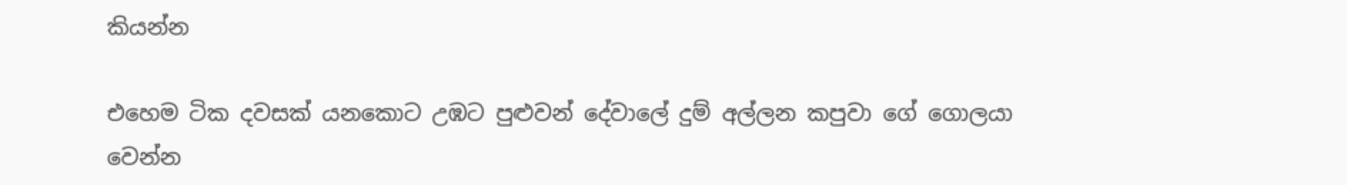කියන්න

එහෙම ටික දවසක් යනකොට උඹට පුළුවන් දේවාලේ දුම් අල්ලන කපුවා ගේ ගොලයා වෙන්න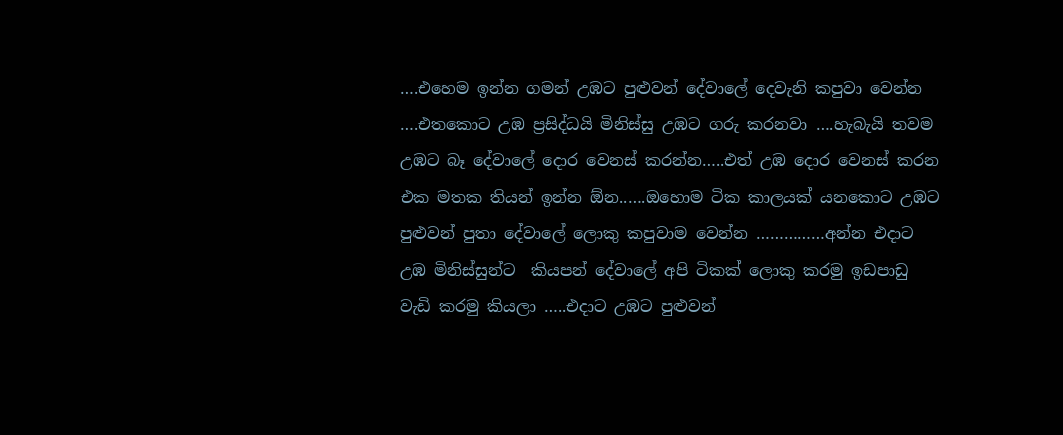….එහෙම ඉන්න ගමන් උඹට පුළුවන් දේවාලේ දෙවැනි කපුවා වෙන්න ….එතකොට උඹ ප්‍රසිද්ධයි මිනිස්සු උඹට ගරු කරනවා ….හැබැයි තවම උඹට බෑ දේවාලේ දොර වෙනස් කරන්න…..එත් උඹ දොර වෙනස් කරන එක මතක තියන් ඉන්න ඕන..….ඔහොම ටික කාලයක් යනකොට උඹට පුළුවන් පුතා දේවාලේ ලොකු කපුවාම වෙන්න ……………අන්න එදාට  උඹ මිනිස්සුන්ට  කියපන් දේවාලේ අපි ටිකක් ලොකු කරමු ඉඩපාඩු වැඩි කරමු කියලා …..එදාට උඹට පුළුවන්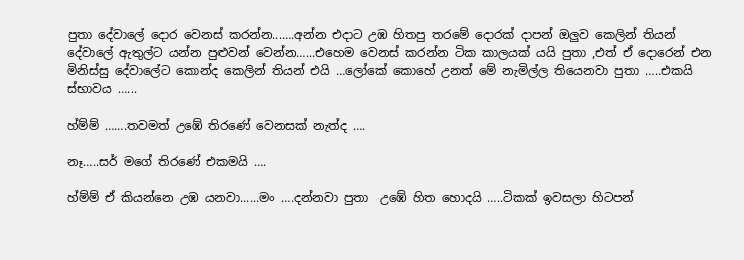පුතා දේවාලේ දොර වෙනස් කරන්න...….අන්න එදාට උඹ හිතපු තරමේ දොරක් දාපන් ඔලුව කෙලින් තියන් දේවාලේ ඇතුල්ට යන්න පුළුවන් වෙන්න…...එහෙම වෙනස් කරන්න ටික කාලයක් යයි පුතා ,එත් ඒ දොරෙන් එන මිනිස්සු දේවාලේට කොන්ද කෙලින් තියන් එයි …ලෝකේ කොහේ උනත් මේ නැමිල්ල තියෙනවා පුතා …..එකයි ස්භාවය …...

හ්ම්ම් …….තවමත් උඹේ තිරණේ වෙනසක් නැත්ද ….

නෑ…..සර් මගේ තිරණේ එකමයි ….

හ්ම්ම් ඒ කියන්නෙ උඹ යනවා......මං ….දන්නවා පුතා  උඹේ හිත හොදයි …..ටිකක් ඉවසලා හිටපන්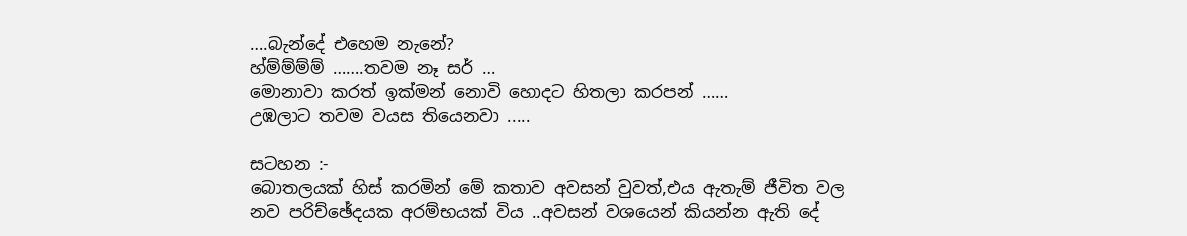….බැන්දේ එහෙම නැනේ?
හ්ම්ම්ම්ම් …….තවම නෑ සර් …
මොනාවා කරත් ඉක්මන් නොවි හොදට හිතලා කරපන් ……
උඹලාට තවම වයස තියෙනවා .....

සටහන :-
බොතලයක් හිස් කරමින් මේ කතාව අවසන් වුවත්,එය ඇතැම් ජීවිත වල නව පරිච්ඡේදයක අරම්භයක් විය ..අවසන් වශයෙන් කියන්න ඇති දේ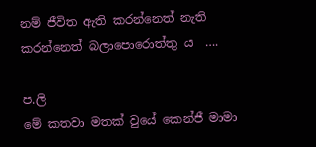නම් ජීවිත ඇති කරන්නෙත් නැති කරන්නෙත් බලාපොරොත්තු ය  ….

ප.ලි
මේ කතවා මතක් වුයේ කෙන්ජී මාමා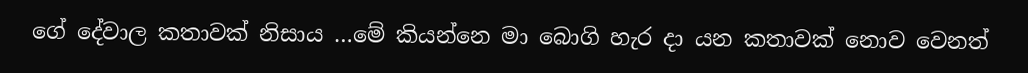ගේ දේවාල කතාවක් නිසාය …මේ කියන්නෙ මා බොගි හැර දා යන කතාවක් නොව වෙනත්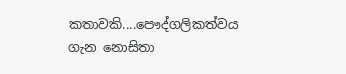කතාවකි....පෞද්ගලිකත්වය ගැන නොසිතා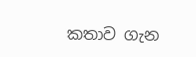කතාව ගැන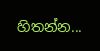හිතන්න...